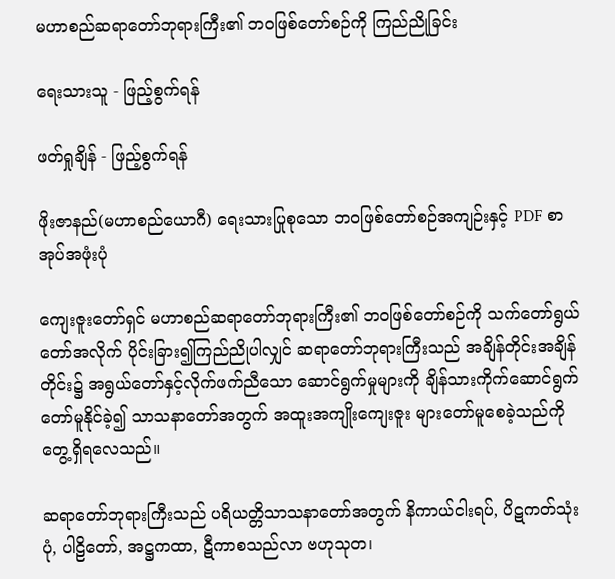မဟာစည်ဆရာတော်ဘုရားကြီး၏ ဘဝဖြစ်တော်စဉ်ကို ကြည်ညိုခြင်း

ရေးသားသူ - ဖြည့်စွက်ရန်

ဖတ်ရှုချိန် - ဖြည့်စွက်ရန်

ဖိုးဇာနည်(မဟာစည်ယောဂီ) ရေးသားပြုစုသော ဘဝဖြစ်တော်စဉ်အကျဉ်းနှင့် PDF စာအုပ်အဖုံးပုံ

ကျေးဇူးတော်ရှင် မဟာစည်ဆရာတော်ဘုရားကြီး၏ ဘဝဖြစ်တော်စဉ်ကို သက်တော်ရွယ်တော်အလိုက် ပိုင်းခြား၍ကြည်ညိုပါလျှင် ဆရာတော်ဘုရားကြီးသည် အချိန်တိုင်းအချိန်တိုင်း၌ အရွယ်တော်နှင့်လိုက်ဖက်ညီသော ဆောင်ရွက်မှုများကို ချိန်သားကိုက်ဆောင်ရွက်တော်မူနိုင်ခဲ့၍ သာသနာတော်အတွက် အထူးအကျိုးကျေးဇူး များတော်မူစေခဲ့သည်ကို တွေ့ရှိရလေသည်။

ဆရာတော်ဘုရားကြီးသည် ပရိယတ္တိသာသနာတော်အတွက် နိကာယ်ငါးရပ်, ပိဋကတ်သုံးပုံ, ပါဠိတော်, အဋ္ဌကထာ, ဋီကာစသည်လာ ဗဟုသုတ၊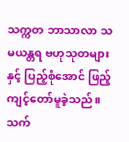သက္ကတ ဘာသာလာ သမယန္တရ ဗဟုသုတများနှင့် ပြည့်စုံအောင် ဖြည့်ကျင့်တော်မူခဲ့သည်။ သက်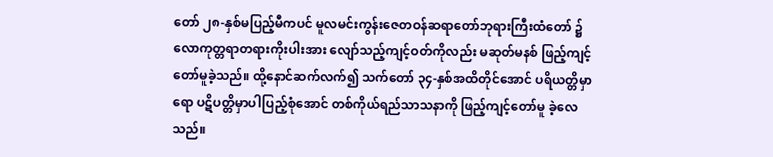တော် ၂၈-နှစ်မပြည့်မီကပင် မူလမင်းကွန်းဇေတဝန်ဆရာတော်ဘုရားကြီးထံတော် ၌ လောကုတ္တရာတရားကိုးပါးအား လျော်သည့်ကျင့်ဝတ်ကိုလည်း မဆုတ်မနစ် ဖြည့်ကျင့်တော်မူခဲ့သည်။ ထို့နောင်ဆက်လက်၍ သက်တော် ၃၄-နှစ်အထိတိုင်အောင် ပရိယတ္တိမှာရော ပဋိပတ္တိမှာပါပြည့်စုံအောင် တစ်ကိုယ်ရည်သာသနာကို ဖြည့်ကျင့်တော်မူ ခဲ့လေသည်။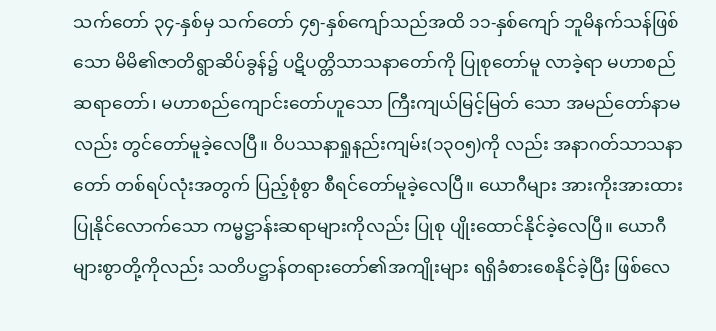သက်တော် ၃၄-နှစ်မှ သက်တော် ၄၅-နှစ်ကျော်သည်အထိ ၁၁-နှစ်ကျော် ဘူမိနက်သန်ဖြစ်သော မိမိ၏ဇာတိရွာဆိပ်ခွန်၌ ပဋိပတ္တိသာသနာတော်ကို ပြုစုတော်မူ လာခဲ့ရာ မဟာစည်ဆရာတော်၊ မဟာစည်ကျောင်းတော်ဟူသော ကြီးကျယ်မြင့်မြတ် သော အမည်တော်နာမလည်း တွင်တော်မူခဲ့လေပြီ။ ဝိပဿနာရှုနည်းကျမ်း(၁၃၀၅)ကို လည်း အနာဂတ်သာသနာတော် တစ်ရပ်လုံးအတွက် ပြည့်စုံစွာ စီရင်တော်မူခဲ့လေပြီ။ ယောဂီများ အားကိုးအားထားပြုနိုင်လောက်သော ကမ္မဋ္ဌာန်းဆရာများကိုလည်း ပြုစု ပျိုးထောင်နိုင်ခဲ့လေပြီ။ ယောဂီများစွာတို့ကိုလည်း သတိပဋ္ဌာန်တရားတော်၏အကျိုးများ ရရှိခံစားစေနိုင်ခဲ့ပြီး ဖြစ်လေ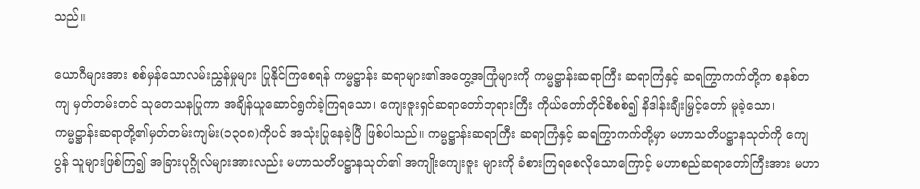သည်။

ယောဂီများအား စစ်မှန်သောလမ်းညွှန်မှုများ ပြုနိုင်ကြစေရန် ကမ္မဋ္ဌာန်း ဆရာများ၏အတွေ့အကြုံများကို ကမ္မဋ္ဌာန်းဆရာကြီး ဆရာကြံနှင့် ဆရကြွာကက်တို့က စနစ်တကျ မှတ်တမ်းတင် သုတေသနပြုကာ အချိန်ယူဆောင်ရွက်ခဲ့ကြရသော၊ ကျေးဇူးရှင်ဆရာတော်ဘုရားကြီး ကိုယ်တော်တိုင်စိစစ်၍ နိဒါန်းချီးမြှင့်တော် မူခဲ့သော၊ ကမ္မဋ္ဌာန်းဆရာတို့၏မှတ်တမ်းကျမ်း(၁၃၀၈)ကိုပင် အသုံးပြုနေခဲ့ပြီ ဖြစ်ပါသည်။ ကမ္မဋ္ဌာန်းဆရာကြီး ဆရာကြံနှင့် ဆရကြွာကက်တို့မှာ မဟာသတိပဋ္ဌာနသုတ်ကို ကျေပွန် သူများဖြစ်ကြ၍ အခြားပုဂ္ဂိုလ်များအားလည်း မဟာသတိပဋ္ဌာနသုတ်၏ အကျိုးကျေးဇူး များကို ခံစားကြရစေလိုသောကြောင့် မဟာစည်ဆရာတော်ကြီးအား မဟာ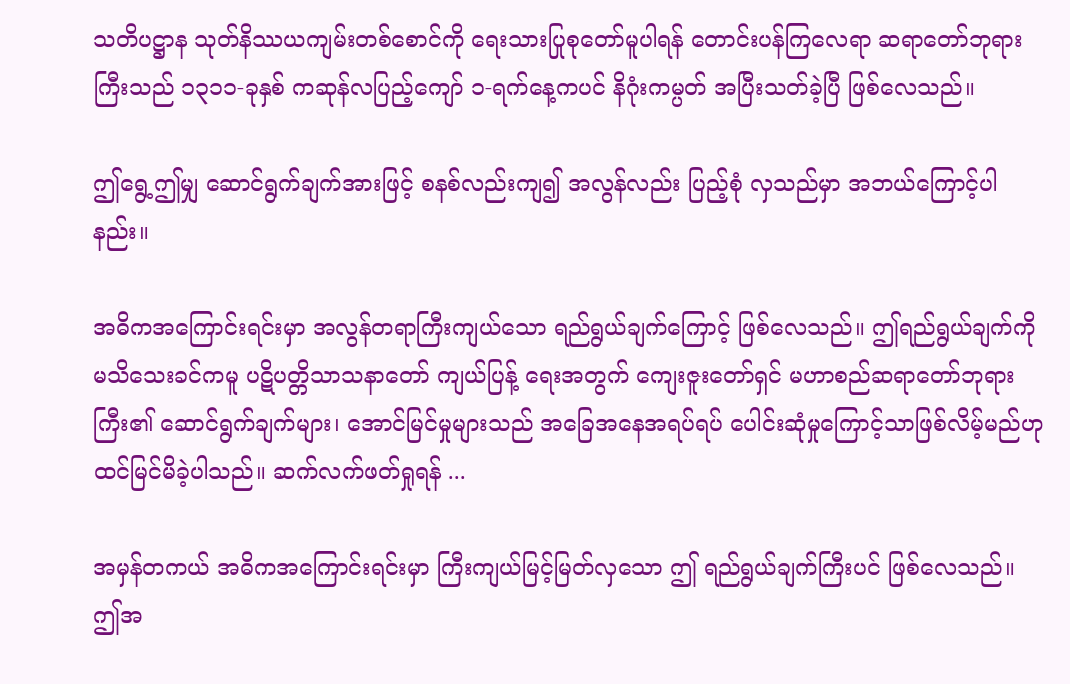သတိပဋ္ဌာန သုတ်နိဿယကျမ်းတစ်စောင်ကို ရေးသားပြုစုတော်မူပါရန် တောင်းပန်ကြလေရာ ဆရာတော်ဘုရားကြီးသည် ၁၃၁၁-ခုနှစ် ကဆုန်လပြည့်ကျော် ၁-ရက်နေ့ကပင် နိဂုံးကမ္ပတ် အပြီးသတ်ခဲ့ပြီ ဖြစ်လေသည်။

ဤရွေ့ဤမျှ ဆောင်ရွက်ချက်အားဖြင့် စနစ်လည်းကျ၍ အလွန်လည်း ပြည့်စုံ လှသည်မှာ အဘယ်ကြောင့်ပါနည်း။

အဓိကအကြောင်းရင်းမှာ အလွန်တရာကြီးကျယ်သော ရည်ရွယ်ချက်ကြောင့် ဖြစ်လေသည်။ ဤရည်ရွယ်ချက်ကို မသိသေးခင်ကမူ ပဋိပတ္တိသာသနာတော် ကျယ်ပြန့် ရေးအတွက် ကျေးဇူးတော်ရှင် မဟာစည်ဆရာတော်ဘုရားကြီး၏ ဆောင်ရွက်ချက်များ၊ အောင်မြင်မှုများသည် အခြေအနေအရပ်ရပ် ပေါင်းဆုံမှုကြောင့်သာဖြစ်လိမ့်မည်ဟု ထင်မြင်မိခဲ့ပါသည်။ ဆက်လက်ဖတ်ရှုရန် ...

အမှန်တကယ် အဓိကအကြောင်းရင်းမှာ ကြီးကျယ်မြင့်မြတ်လှသော ဤ ရည်ရွယ်ချက်ကြီးပင် ဖြစ်လေသည်။ ဤအ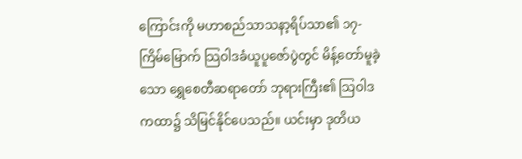ကြောင်းကို မဟာစည်သာသနာ့ရိပ်သာ၏ ၁၇-ကြိမ်မြောက် သြဝါဒခံယူပူဇော်ပွဲတွင် မိန့်တော်မူခဲ့သော ရွှေစေတီဆရာတော် ဘုရားကြီး၏ သြဝါဒကထာ၌ သိမြင်နိုင်ပေသည်။ ယင်းမှာ ဒုတိယ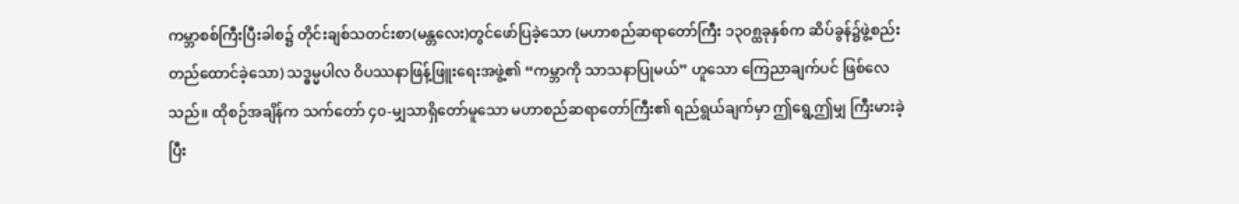ကမ္ဘာစစ်ကြီးပြီးခါစ၌ တိုင်းချစ်သတင်းစာ(မန္တလေး)တွင်ဖော်ပြခဲ့သော (မဟာစည်ဆရာတော်ကြီး ၁၃၀၈္ထခုနှစ်က ဆိပ်ခွန်၌ဖွဲ့စည်း တည်ထောင်ခဲ့သော) သဒ္ဓမ္မပါလ ဝိပဿနာဖြန့်ဖြူးရေးအဖွဲ့၏ “ကမ္ဘာကို သာသနာပြုမယ်” ဟူသော ကြေညာချက်ပင် ဖြစ်လေသည်။ ထိုစဉ်အချိန်က သက်တော် ၄၀-မျှသာရှိတော်မူသော မဟာစည်ဆရာတော်ကြီး၏ ရည်ရွယ်ချက်မှာ ဤရွေ့ဤမျှ ကြီးမားခဲ့ပြီး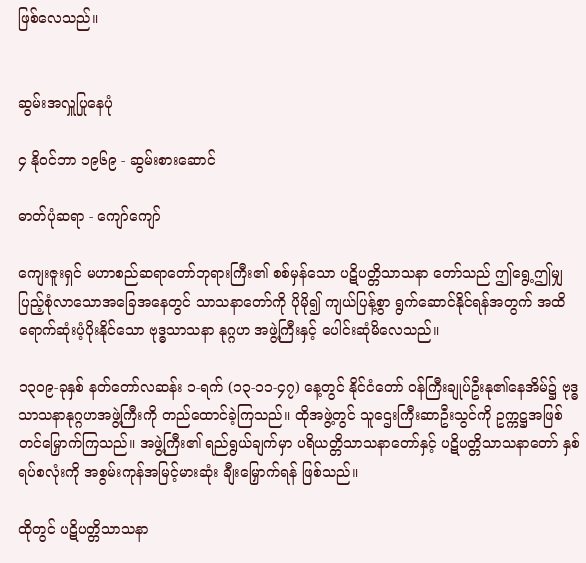ဖြစ်လေသည်။


ဆွမ်းအလှူပြုနေပုံ

၄ နိုဝင်ဘာ ၁၉၆၉ - ဆွမ်းစားဆောင်

ဓာတ်ပုံဆရာ - ကျော်ကျော်

ကျေးဇူးရှင် မဟာစည်ဆရာတော်ဘုရားကြီး၏ စစ်မှန်သော ပဋိပတ္တိသာသနာ တော်သည် ဤရွေ့ဤမျှ ပြည့်စုံလာသောအခြေအနေတွင် သာသနာတော်ကို ပိုမို၍ ကျယ်ပြန့်စွာ ရွက်ဆောင်နိုင်ရန်အတွက် အထိရောက်ဆုံးပံ့ပိုးနိုင်သော ဗုဒ္ဓသာသနာ နုဂ္ဂဟ အဖွဲ့ကြီးနှင့် ပေါင်းဆုံမိလေသည်။

၁၃၀၉-ခုနှစ် နတ်တော်လဆန်း ၁-ရက် (၁၃-၁၁-၄၇) နေ့တွင် နိုင်ငံတော် ဝန်ကြီးချုပ်ဦးနု၏နေအိမ်၌ ဗုဒ္ဓသာသနာနုဂ္ဂဟအဖွဲ့ကြီးကို တည်ထောင်ခဲ့ကြသည်။ ထိုအဖွဲ့တွင် သူဌေးကြီးဆာဦးသွင်ကို ဥက္ကဋ္ဌအဖြစ် တင်မြှောက်ကြသည်။ အဖွဲ့ကြီး၏ ရည်ရွယ်ချက်မှာ ပရိယတ္တိသာသနာတော်နှင့် ပဋိပတ္တိသာသနာတော် နှစ်ရပ်စလုံးကို အစွမ်းကုန်အမြင့်မားဆုံး ချီးမြှောက်ရန် ဖြစ်သည်။

ထိုတွင် ပဋိပတ္တိသာသနာ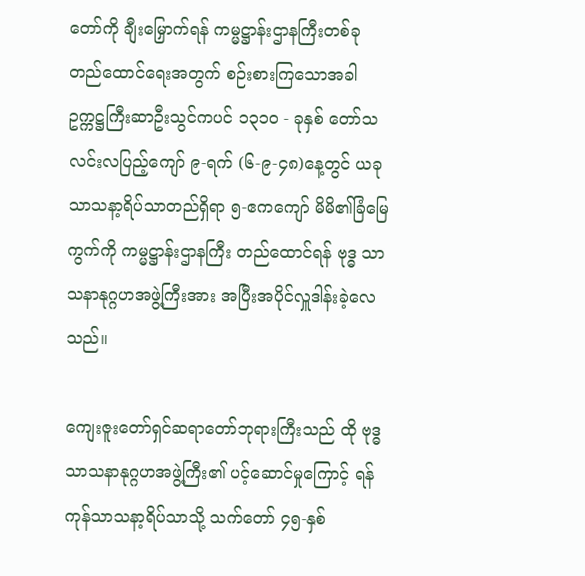တော်ကို ချီးမြှောက်ရန် ကမ္မဋ္ဌာန်းဌာနကြီးတစ်ခု တည်ထောင်ရေးအတွက် စဉ်းစားကြသောအခါ ဥက္ကဋ္ဌကြီးဆာဦးသွင်ကပင် ၁၃၁၀ - ခုနှစ် တော်သလင်းလပြည့်ကျော် ၉-ရက် (၆-၉-၄၈)နေ့တွင် ယခုသာသနာ့ရိပ်သာတည်ရှိရာ ၅-ဧကကျော် မိမိ၏ခြံမြေကွက်ကို ကမ္မဋ္ဌာန်းဌာနကြီး တည်ထောင်ရန် ဗုဒ္ဓ သာသနာနုဂ္ဂဟအဖွဲ့ကြီးအား အပြီးအပိုင်လှူဒါန်းခဲ့လေသည်။

ကျေးဇူးတော်ရှင်ဆရာတော်ဘုရားကြီးသည် ထို ဗုဒ္ဓသာသနာနုဂ္ဂဟအဖွဲ့ကြီး၏ ပင့်ဆောင်မှုကြောင့် ရန်ကုန်သာသနာ့ရိပ်သာသို့ သက်တော် ၄၅-နှစ်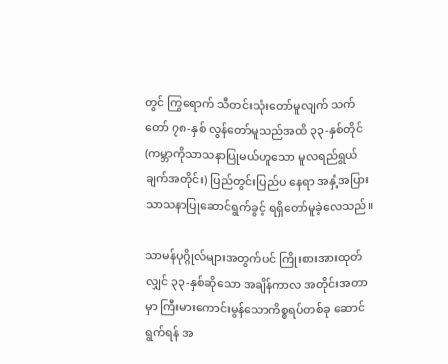တွင် ကြွရောက် သီတင်းသုံးတော်မူလျက် သက်တော် ၇၈-နှစ် လွန်တော်မူသည်အထိ ၃၃-နှစ်တိုင် (ကမ္ဘာကိုသာသနာပြုမယ်ဟူသော မူလရည်ရွယ်ချက်အတိုင်း) ပြည်တွင်းပြည်ပ နေရာ အနှံ့အပြား သာသနာပြုဆောင်ရွက်ခွင့် ရရှိတော်မူခဲ့လေသည်။

သာမန်ပုဂ္ဂိုလ်များအတွက်ပင် ကြိုးစားအားထုတ်လျှင် ၃၃-နှစ်ဆိုသော အချိန်ကာလ အတိုင်းအတာမှာ ကြီးမားကောင်းမွန်သောကိစ္စရပ်တစ်ခု ဆောင်ရွက်ရန် အ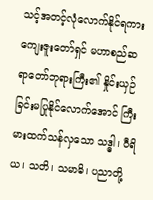သင့်အတင့်လုံလောက်နိုင်ရကား ကျေးဇူးတော်ရှင် မဟာစည်ဆရာတော်ဘုရားကြီး၏ နှိုင်းယှဉ်ခြင်းမပြုနိုင်လောက်အောင် ကြီးမားထက်သန်လှသော သဒ္ဓါ၊ ဝီရိယ၊ သတိ၊ သမာဓိ၊ ပညာတို့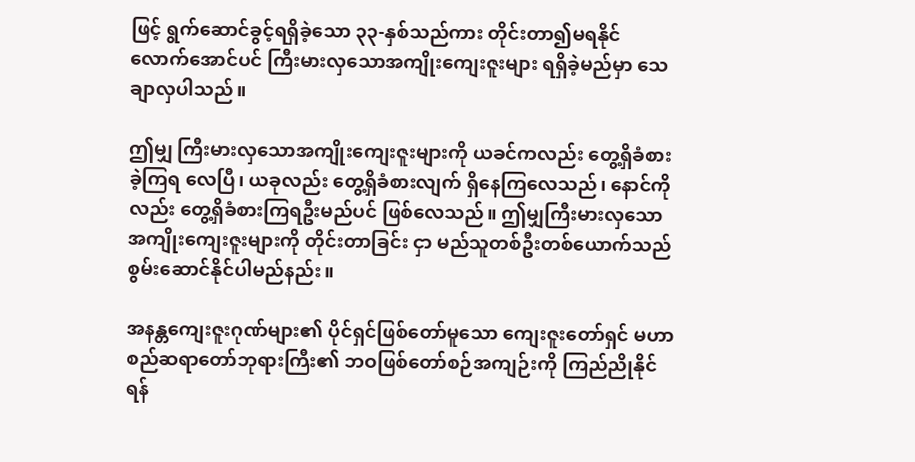ဖြင့် ရွက်ဆောင်ခွင့်ရရှိခဲ့သော ၃၃-နှစ်သည်ကား တိုင်းတာ၍မရနိုင် လောက်အောင်ပင် ကြီးမားလှသောအကျိုးကျေးဇူးများ ရရှိခဲ့မည်မှာ သေချာလှပါသည်။

ဤမျှ ကြီးမားလှသောအကျိုးကျေးဇူးများကို ယခင်ကလည်း တွေ့ရှိခံစားခဲ့ကြရ လေပြီ၊ ယခုလည်း တွေ့ရှိခံစားလျက် ရှိနေကြလေသည်၊ နောင်ကိုလည်း တွေ့ရှိခံစားကြရဦးမည်ပင် ဖြစ်လေသည်။ ဤမျှကြီးမားလှသော အကျိုးကျေးဇူးများကို တိုင်းတာခြင်း ငှာ မည်သူတစ်ဦးတစ်ယောက်သည် စွမ်းဆောင်နိုင်ပါမည်နည်း။

အနန္တကျေးဇူးဂုဏ်များ၏ ပိုင်ရှင်ဖြစ်တော်မူသော ကျေးဇူးတော်ရှင် မဟာစည်ဆရာတော်ဘုရားကြီး၏ ဘဝဖြစ်တော်စဉ်အကျဉ်းကို ကြည်ညိုနိုင်ရန်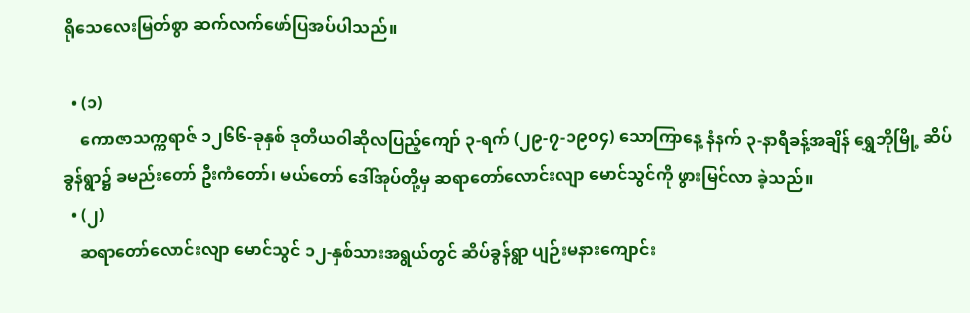ရိုသေလေးမြတ်စွာ ဆက်လက်ဖော်ပြအပ်ပါသည်။

  • (၁)
    ကောဇာသက္ကရာဇ် ၁၂၆၆-ခုနှစ် ဒုတိယဝါဆိုလပြည့်ကျော် ၃-ရက် (၂၉-၇-၁၉၀၄) သောကြာနေ့ နံနက် ၃-နာရီခန့်အချိန် ရွှေဘိုမြို့ ဆိပ်ခွန်ရွာ၌ ခမည်းတော် ဦးကံတော်၊ မယ်တော် ဒေါ်အုပ်တို့မှ ဆရာတော်လောင်းလျာ မောင်သွင်ကို ဖွားမြင်လာ ခဲ့သည်။
  • (၂)
    ဆရာတော်လောင်းလျာ မောင်သွင် ၁၂-နှစ်သားအရွယ်တွင် ဆိပ်ခွန်ရွာ ပျဉ်းမနားကျောင်း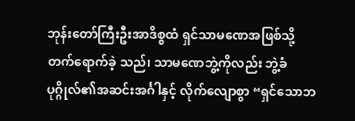ဘုန်းတော်ကြီးဦးအာဒိစ္စထံ ရှင်သာမဏေအဖြစ်သို့ တက်ရောက်ခဲ့ သည်၊ သာမဏေဘွဲ့ကိုလည်း ဘွဲ့ခံပုဂ္ဂိုလ်၏အဆင်းအင်္ဂါနှင့် လိုက်လျောစွာ “ရှင်သောဘ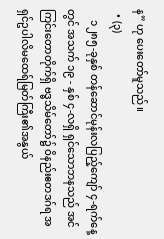န” ဟု ပေးတော်မူသည်။
  • (၃)
    ၁၂၈၅-ခုနှစ် တန်ဆောင်မုန်းလပြည့်ကျော် ၄-ရက်နေ့တွင် အသက် ၁၉ - နှစ် ၄-လရှိ ရှင်သောဘနသည် အင်ကြင်းတောတိုက်ရှိ ဗဒ္ဓသိမ်တော်၌ ဝိနည်းဧတဒဂ်ရ အရှင်ဥပါလိမထေရ်မြတ်ကြီး၏အနွယ်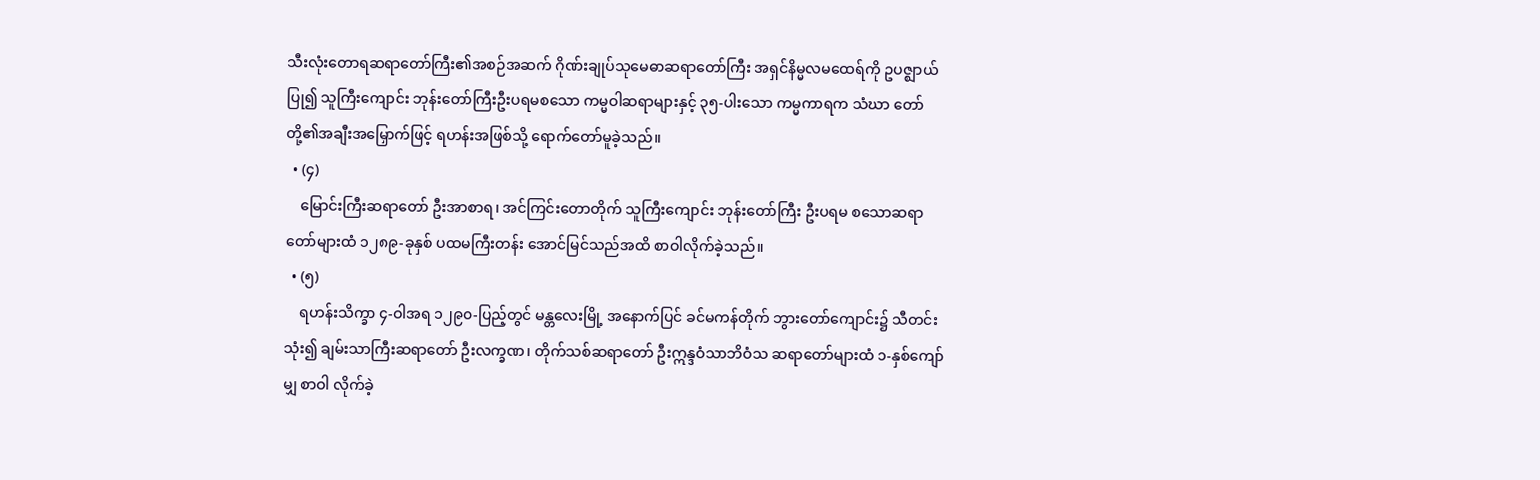သီးလုံးတောရဆရာတော်ကြီး၏အစဉ်အဆက် ဂိုဏ်းချုပ်သုမေဓာဆရာတော်ကြီး အရှင်နိမ္မလမထေရ်ကို ဥပဇ္ဈာယ်ပြု၍ သူကြီးကျောင်း ဘုန်းတော်ကြီးဦးပရမစသော ကမ္မဝါဆရာများနှင့် ၃၅-ပါးသော ကမ္မကာရက သံဃာ တော်တို့၏အချီးအမြှောက်ဖြင့် ရဟန်းအဖြစ်သို့ ရောက်တော်မူခဲ့သည်။
  • (၄)
    မြောင်းကြီးဆရာတော် ဦးအာစာရ၊ အင်ကြင်းတောတိုက် သူကြီးကျောင်း ဘုန်းတော်ကြီး ဦးပရမ စသောဆရာတော်များထံ ၁၂၈၉-ခုနှစ် ပထမကြီးတန်း အောင်မြင်သည်အထိ စာဝါလိုက်ခဲ့သည်။
  • (၅)
    ရဟန်းသိက္ခာ ၄-ဝါအရ ၁၂၉၀-ပြည့်တွင် မန္တလေးမြို့ အနောက်ပြင် ခင်မကန်တိုက် ဘွားတော်ကျောင်း၌ သီတင်းသုံး၍ ချမ်းသာကြီးဆရာတော် ဦးလက္ခဏ၊ တိုက်သစ်ဆရာတော် ဦးဣန္ဒဝံသာဘိဝံသ ဆရာတော်များထံ ၁-နှစ်ကျော်မျှ စာဝါ လိုက်ခဲ့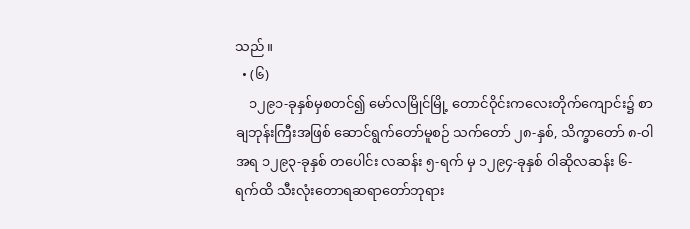သည်။
  • (၆)
    ၁၂၉၁-ခုနှစ်မှစတင်၍ မော်လမြိုင်မြို့ တောင်ဝိုင်းကလေးတိုက်ကျောင်း၌ စာချဘုန်းကြီးအဖြစ် ဆောင်ရွက်တော်မူစဉ် သက်တော် ၂၈-နှစ်, သိက္ခာတော် ၈-ဝါ အရ ၁၂၉၃-ခုနှစ် တပေါင်း လဆန်း ၅-ရက် မှ ၁၂၉၄-ခုနှစ် ဝါဆိုလဆန်း ၆-ရက်ထိ သီးလုံးတောရဆရာတော်ဘုရား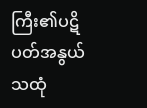ကြီး၏ပဋိပတ်အနွယ် သထုံ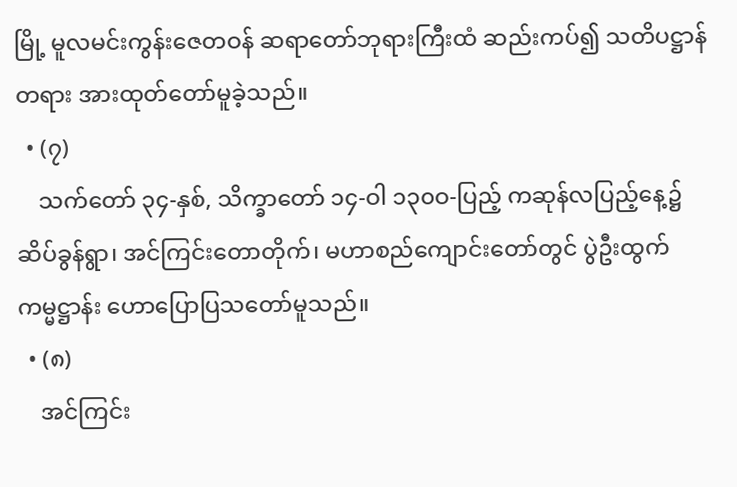မြို့ မူလမင်းကွန်းဇေတဝန် ဆရာတော်ဘုရားကြီးထံ ဆည်းကပ်၍ သတိပဋ္ဌာန်တရား အားထုတ်တော်မူခဲ့သည်။
  • (၇)
    သက်တော် ၃၄-နှစ်, သိက္ခာတော် ၁၄-ဝါ ၁၃၀ဝ-ပြည့် ကဆုန်လပြည့်နေ့၌ ဆိပ်ခွန်ရွာ၊ အင်ကြင်းတောတိုက်၊ မဟာစည်ကျောင်းတော်တွင် ပွဲဦးထွက်ကမ္မဋ္ဌာန်း ဟောပြောပြသတော်မူသည်။
  • (၈)
    အင်ကြင်း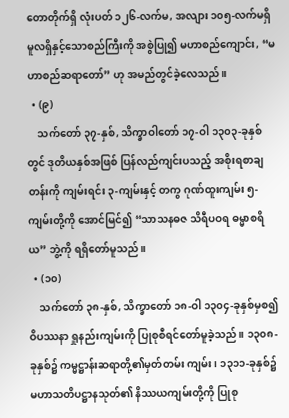တောတိုက်ရှိ လုံးပတ် ၁၂၆-လက်မ, အလျား ၁၀၅-လက်မရှိ မူလရှိနှင့်သောစည်ကြီးကို အစွဲပြု၍ မဟာစည်ကျောင်း, “မဟာစည်ဆရာတော်” ဟု အမည်တွင်ခဲ့လေသည်။
  • (၉)
    သက်တော် ၃၇-နှစ်, သိက္ခာဝါတော် ၁၇-ဝါ ၁၃၀၃-ခုနှစ်တွင် ဒုတိယနှစ်အဖြစ် ပြန်လည်ကျင်းပသည့် အစိုးရစာချတန်းကို ကျမ်းရင်း ၃-ကျမ်းနှင့် တကွ ဂုဏ်ထူးကျမ်း ၅-ကျမ်းတို့ကို အောင်မြင်၍ “သာသနဓဇ သိရီပဝရ ဓမ္မာစရိယ” ဘွဲ့ကို ရရှိတော်မူသည်။
  • (၁၀)
    သက်တော် ၃၈-နှစ်, သိက္ခာတော် ၁၈-ဝါ ၁၃၀၄-ခုနှစ်မှစ၍ ဝိပဿနာ ရှုနည်းကျမ်းကို ပြုစုစီရင်တော်မူခဲ့သည်။ ၁၃၀၈-ခုနှစ်၌ ကမ္မဋ္ဌာန်းဆရာတို့၏မှတ်တမ်း ကျမ်း၊ ၁၃၁၁-ခုနှစ်၌ မဟာသတိပဋ္ဌာနသုတ်၏ နိဿယကျမ်းတို့ကို ပြုစု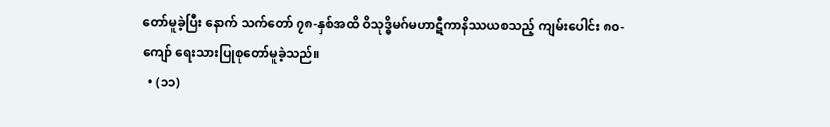တော်မူခဲ့ပြီး နောက် သက်တော် ၇၈-နှစ်အထိ ဝိသုဒ္ဓိမဂ်မဟာဋီကာနိဿယစသည့် ကျမ်းပေါင်း ၈၀-ကျော် ရေးသားပြုစုတော်မူခဲ့သည်။
  • (၁၁)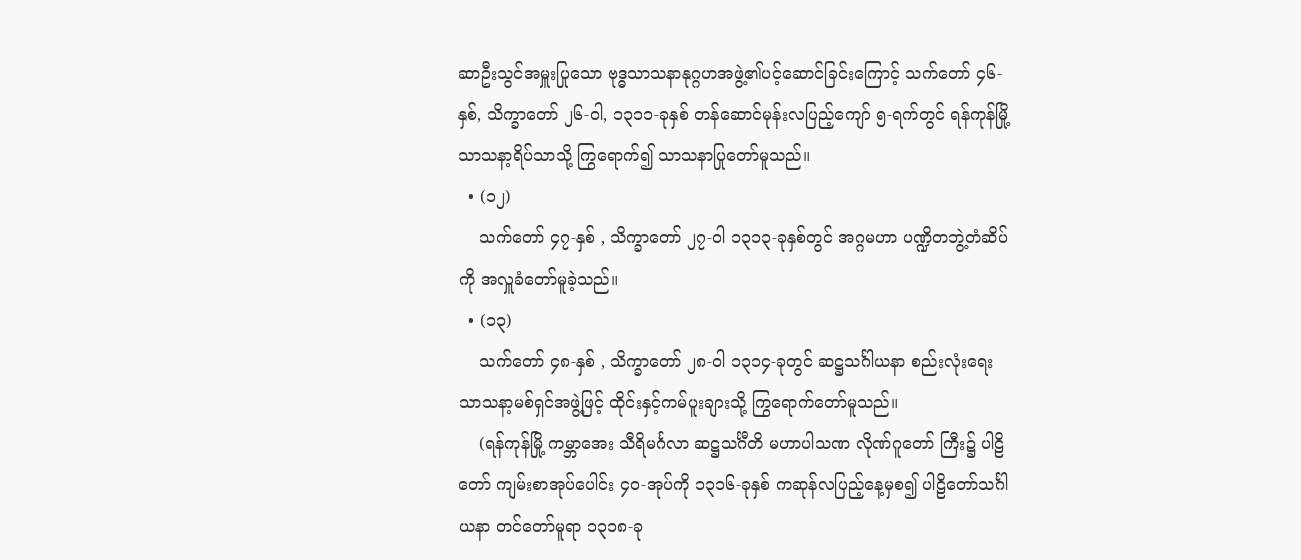ဆာဦးသွင်အမှူးပြုသော ဗုဒ္ဓသာသနာနုဂ္ဂဟအဖွဲ့၏ပင့်ဆောင်ခြင်းကြောင့် သက်တော် ၄၆-နှစ်, သိက္ခာတော် ၂၆-ဝါ, ၁၃၁၁-ခုနှစ် တန်ဆောင်မုန်းလပြည့်ကျော် ၅-ရက်တွင် ရန်ကုန်မြို့သာသနာ့ရိပ်သာသို့ ကြွရောက်၍ သာသနာပြုတော်မူသည်။
  • (၁၂)
    သက်တော် ၄၇-နှစ် , သိက္ခာတော် ၂၇-ဝါ ၁၃၁၃-ခုနှစ်တွင် အဂ္ဂမဟာ ပဏ္ဍိတဘွဲ့တံဆိပ်ကို အလှူခံတော်မူခဲ့သည်။
  • (၁၃)
    သက်တော် ၄၈-နှစ် , သိက္ခာတော် ၂၈-ဝါ ၁၃၁၄-ခုတွင် ဆဋ္ဌသင်္ဂါယနာ စည်းလုံးရေးသာသနာ့မစ်ရှင်အဖွဲ့ဖြင့် ထိုင်းနှင့်ကမ်ပူးချားသို့ ကြွရောက်တော်မူသည်။
    (ရန်ကုန်မြို့ ကမ္ဘာအေး သီရိမင်္ဂလာ ဆဋ္ဌသင်္ဂီတိ မဟာပါသဏ လိုဏ်ဂူတော် ကြီး၌ ပါဠိတော် ကျမ်းစာအုပ်ပေါင်း ၄၀-အုပ်ကို ၁၃၁၆-ခုနှစ် ကဆုန်လပြည့်နေ့မှစ၍ ပါဠိတော်သင်္ဂါယနာ တင်တော်မူရာ ၁၃၁၈-ခု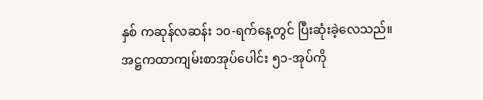နှစ် ကဆုန်လဆန်း ၁၀-ရက်နေ့တွင် ပြီးဆုံးခဲ့လေသည်။ အဋ္ဌကထာကျမ်းစာအုပ်ပေါင်း ၅၁-အုပ်ကို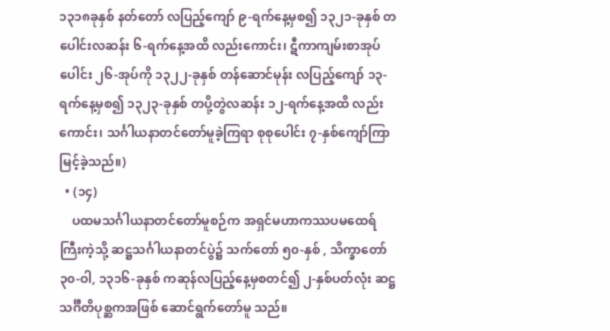၁၃၁၈ခုနှစ် နတ်တော် လပြည့်ကျော် ၉-ရက်နေ့မှစ၍ ၁၃၂၁-ခုနှစ် တပေါင်းလဆန်း ၆-ရက်နေ့အထိ လည်းကောင်း၊ ဋီကာကျမ်းစာအုပ်ပေါင်း ၂၆-အုပ်ကို ၁၃၂၂-ခုနှစ် တန်ဆောင်မုန်း လပြည့်ကျော် ၁၃-ရက်နေ့မှစ၍ ၁၃၂၃-ခုနှစ် တပို့တွဲလဆန်း ၁၂-ရက်နေ့အထိ လည်းကောင်း၊ သင်္ဂါယနာတင်တော်မူခဲ့ကြရာ စုစုပေါင်း ၇-နှစ်ကျော်ကြာမြင့်ခဲ့သည်။)
  • (၁၄)
    ပထမသင်္ဂါယနာတင်တော်မူစဉ်က အရှင်မဟာကဿပမထေရ်ကြီးကဲ့သို့ ဆဋ္ဌသင်္ဂါယနာတင်ပွဲ၌ သက်တော် ၅၀-နှစ် , သိက္ခာတော် ၃၀-ဝါ, ၁၃၁၆-ခုနှစ် ကဆုန်လပြည့်နေ့မှစတင်၍ ၂-နှစ်ပတ်လုံး ဆဋ္ဌသင်္ဂီတိပုစ္ဆကအဖြစ် ဆောင်ရွက်တော်မူ သည်။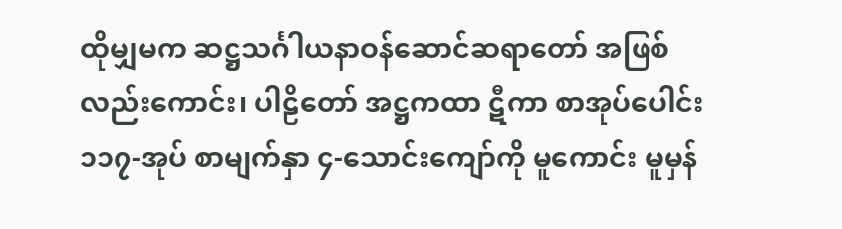ထိုမျှမက ဆဋ္ဌသင်္ဂါယနာဝန်ဆောင်ဆရာတော် အဖြစ်လည်းကောင်း၊ ပါဠိတော် အဋ္ဌကထာ ဋီကာ စာအုပ်ပေါင်း ၁၁၇-အုပ် စာမျက်နှာ ၄-သောင်းကျော်ကို မူကောင်း မူမှန်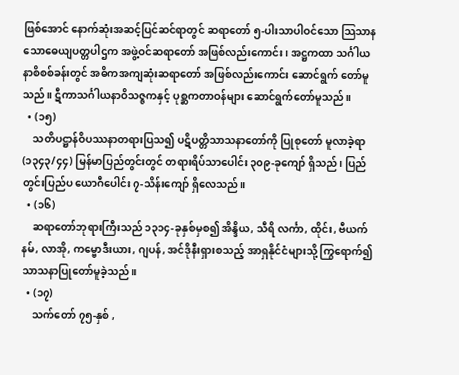ဖြစ်အောင် နောက်ဆုံးအဆင့်ပြင်ဆင်ရာတွင် ဆရာတော် ၅-ပါးသာပါဝင်သော သြသာနသောဓေယျပတ္တပါဌက အဖွဲ့ဝင်ဆရာတော် အဖြစ်လည်းကောင်း၊ အဋ္ဌကထာ သင်္ဂါယနာစိစစ်ခန်းတွင် အဓိကအကျဆုံးဆရာတော် အဖြစ်လည်းကောင်း ဆောင်ရွက် တော်မူသည်။ ဋီကာသင်္ဂါယနာဝိသဇ္ဇကနှင့် ပုစ္ဆကတာဝန်များ ဆောင်ရွက်တော်မူသည်။
  • (၁၅)
    သတိပဋ္ဌာန်ဝိပဿနာတရားပြသ၍ ပဋိပတ္တိသာသနာတော်ကို ပြုစုတော် မူလာခဲ့ရာ (၁၃၄၃/၄၄) မြန်မာပြည်တွင်းတွင် တရားရိပ်သာပေါင်း ၃၀၉-ခုကျော် ရှိသည်၊ ပြည်တွင်းပြည်ပ ယောဂီပေါင်း ၇-သိန်းကျော် ရှိလေသည်။
  • (၁၆)
    ဆရာတော်ဘုရားကြီးသည် ၁၃၁၄-ခုနှစ်မှစ၍ အိန္ဒိယ, သီရိ လင်္ကာ, ထိုင်း, ဗီယက်နမ်, လာအို, ကမ္ဗောဒီးယား, ဂျပန်, အင်ဒိုနီးရှားစသည့် အာရှနိုင်ငံများသို့ ကြွရောက်၍ သာသနာပြုတော်မူခဲ့သည်။
  • (၁၇)
    သက်တော် ၇၅-နှစ် ,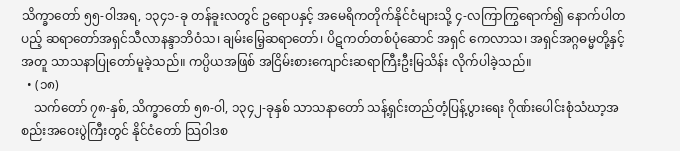သိက္ခာတော် ၅၅-ဝါအရ, ၁၃၄၁-ခု တန်ခူးလတွင် ဥရောပနှင့် အမေရိကတိုက်နိုင်ငံများသို့ ၄-လကြာကြွရောက်၍ နောက်ပါတပည့် ဆရာတော်အရှင်သီလာနန္ဒာဘိဝံသ၊ ချမ်းမြေ့ဆရာတော်၊ ပိဋကတ်တစ်ပုံဆောင် အရှင် ကေလာသ၊ အရှင်အဂ္ဂဓမ္မတို့နှင့်အတူ သာသနာပြုတော်မူခဲ့သည်။ ကပ္ပိယအဖြစ် အငြိမ်းစားကျောင်းဆရာကြီးဦးမြသိန်း လိုက်ပါခဲ့သည်။
  • (၁၈)
    သက်တော် ၇၈-နှစ်, သိက္ခာတော် ၅၈-ဝါ, ၁၃၄၂-ခုနှစ် သာသနာတော် သန့်ရှင်းတည်တံ့ပြန့်ပွားရေး ဂိုဏ်းပေါင်းစုံသံဃာ့အစည်းအဝေးပွဲကြီးတွင် နိုင်ငံတော် သြဝါဒစ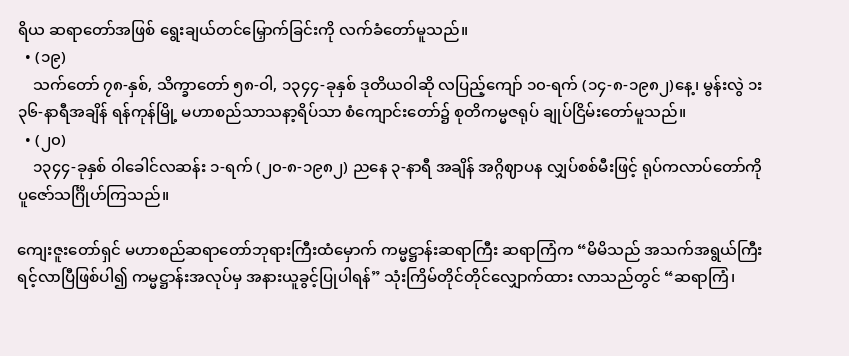ရိယ ဆရာတော်အဖြစ် ရွေးချယ်တင်မြှောက်ခြင်းကို လက်ခံတော်မူသည်။
  • (၁၉)
    သက်တော် ၇၈-နှစ်, သိက္ခာတော် ၅၈-ဝါ, ၁၃၄၄-ခုနှစ် ဒုတိယဝါဆို လပြည့်ကျော် ၁၀-ရက် (၁၄-၈-၁၉၈၂)နေ့၊ မွန်းလွဲ ၁း၃၆-နာရီအချိန် ရန်ကုန်မြို့ မဟာစည်သာသနာ့ရိပ်သာ စံကျောင်းတော်၌ စုတိကမ္မဇရုပ် ချုပ်ငြိမ်းတော်မူသည်။
  • (၂၀)
    ၁၃၄၄-ခုနှစ် ဝါခေါင်လဆန်း ၁-ရက် (၂၀-၈-၁၉၈၂) ညနေ ၃-နာရီ အချိန် အဂ္ဂိဈာပန လျှပ်စစ်မီးဖြင့် ရုပ်ကလာပ်တော်ကို ပူဇော်သင်္ဂြိုဟ်ကြသည်။

ကျေးဇူးတော်ရှင် မဟာစည်ဆရာတော်ဘုရားကြီးထံမှောက် ကမ္မဋ္ဌာန်းဆရာကြီး ဆရာကြံက “မိမိသည် အသက်အရွယ်ကြီးရင့်လာပြီဖြစ်ပါ၍ ကမ္မဋ္ဌာန်းအလုပ်မှ အနားယူခွင့်ပြုပါရန်” သုံးကြိမ်တိုင်တိုင်လျှောက်ထား လာသည်တွင် “ဆရာကြံ၊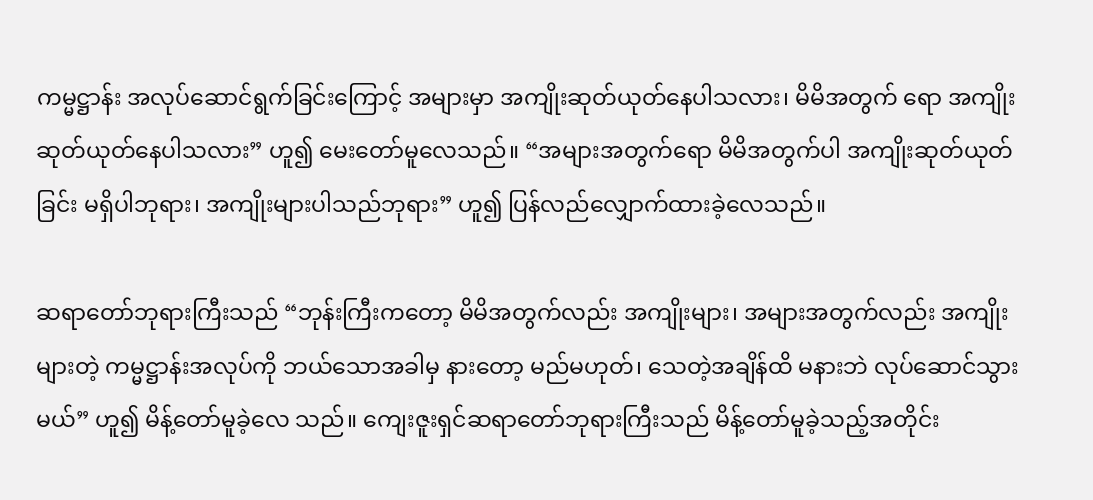ကမ္မဋ္ဌာန်း အလုပ်ဆောင်ရွက်ခြင်းကြောင့် အများမှာ အကျိုးဆုတ်ယုတ်နေပါသလား၊ မိမိအတွက် ရော အကျိုးဆုတ်ယုတ်နေပါသလား” ဟူ၍ မေးတော်မူလေသည်။ “အများအတွက်ရော မိမိအတွက်ပါ အကျိုးဆုတ်ယုတ်ခြင်း မရှိပါဘုရား၊ အကျိုးများပါသည်ဘုရား” ဟူ၍ ပြန်လည်လျှောက်ထားခဲ့လေသည်။

ဆရာတော်ဘုရားကြီးသည် “ဘုန်းကြီးကတော့ မိမိအတွက်လည်း အကျိုးများ၊ အများအတွက်လည်း အကျိုးများတဲ့ ကမ္မဋ္ဌာန်းအလုပ်ကို ဘယ်သောအခါမှ နားတော့ မည်မဟုတ်၊ သေတဲ့အချိန်ထိ မနားဘဲ လုပ်ဆောင်သွားမယ်” ဟူ၍ မိန့်တော်မူခဲ့လေ သည်။ ကျေးဇူးရှင်ဆရာတော်ဘုရားကြီးသည် မိန့်တော်မူခဲ့သည့်အတိုင်း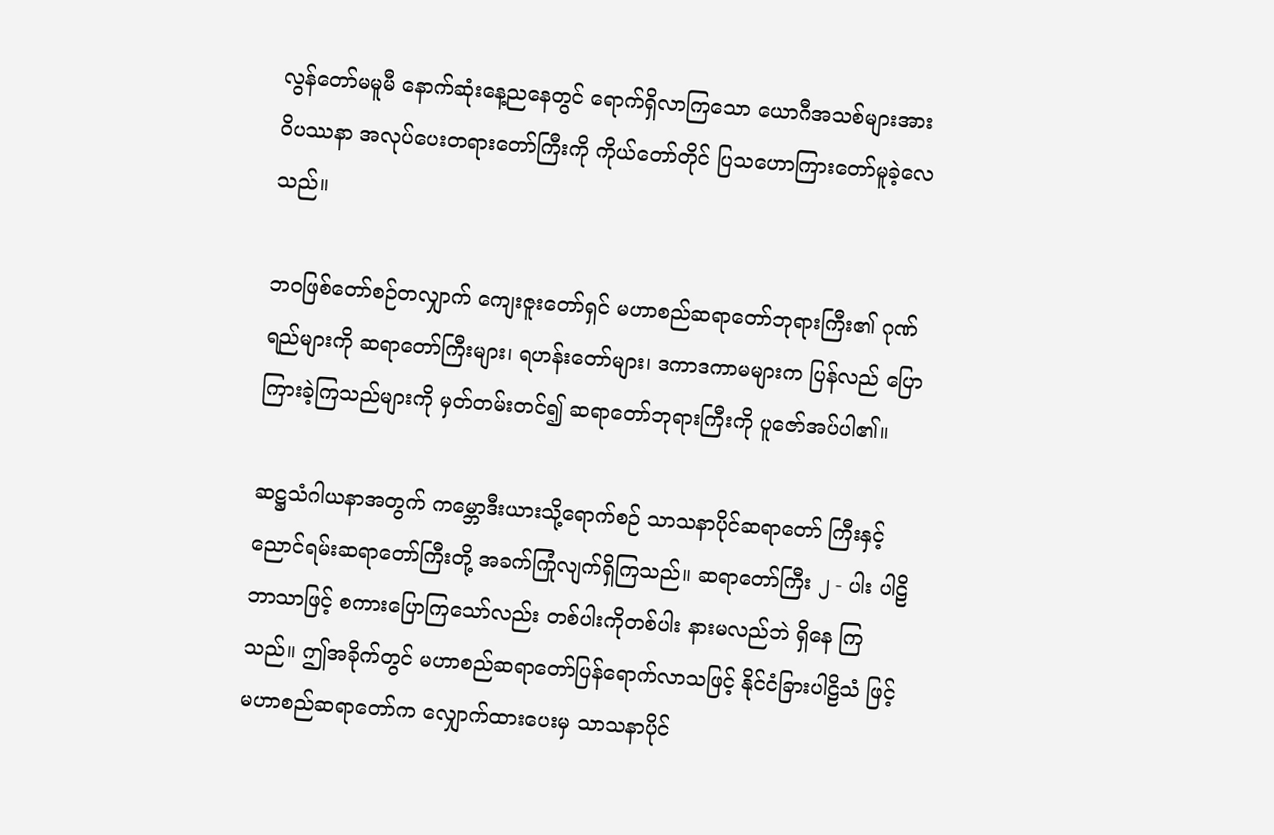လွန်တော်မမူမီ နောက်ဆုံးနေ့ညနေတွင် ရောက်ရှိလာကြသော ယောဂီအသစ်များအား ဝိပဿနာ အလုပ်ပေးတရားတော်ကြီးကို ကိုယ်တော်တိုင် ပြသဟောကြားတော်မူခဲ့လေသည်။

ဘဝဖြစ်တော်စဉ်တလျှာက် ကျေးဇူးတော်ရှင် မဟာစည်ဆရာတော်ဘုရားကြီး၏ ဂုဏ်ရည်များကို ဆရာတော်ကြီးများ၊ ရဟန်းတော်များ၊ ဒကာဒကာမများက ပြန်လည် ပြောကြားခဲ့ကြသည်များကို မှတ်တမ်းတင်၍ ဆရာတော်ဘုရားကြီးကို ပူဇော်အပ်ပါ၏။

ဆဋ္ဌသံဂါယနာအတွက် ကမ္ဘောဒီးယားသို့ရောက်စဉ် သာသနာပိုင်ဆရာတော် ကြီးနှင့် ညောင်ရမ်းဆရာတော်ကြီးတို့ အခက်ကြုံလျက်ရှိကြသည်။ ဆရာတော်ကြီး ၂ - ပါး ပါဠိဘာသာဖြင့် စကားပြောကြသော်လည်း တစ်ပါးကိုတစ်ပါး နားမလည်ဘဲ ရှိနေ ကြသည်။ ဤအခိုက်တွင် မဟာစည်ဆရာတော်ပြန်ရောက်လာသဖြင့် နိုင်ငံခြားပါဠိသံ ဖြင့် မဟာစည်ဆရာတော်က လျှောက်ထားပေးမှ သာသနာပိုင်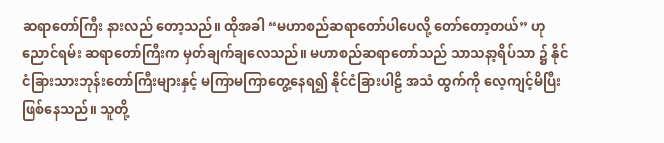ဆရာတော်ကြီး နားလည် တော့သည်။ ထိုအခါ “မဟာစည်ဆရာတော်ပါပေလို့ တော်တော့တယ်” ဟု ညောင်ရမ်း ဆရာတော်ကြီးက မှတ်ချက်ချလေသည်။ မဟာစည်ဆရာတော်သည် သာသနာ့ရိပ်သာ ၌ နိုင်ငံခြားသားဘုန်းတော်ကြီးများနှင့် မကြာမကြာတွေ့နေရ၍ နိုင်ငံခြားပါဠိ အသံ ထွက်ကို လေ့ကျင့်မိပြီး ဖြစ်နေသည်။ သူတို့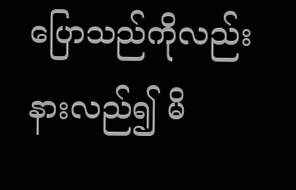ပြောသည်ကိုလည်း နားလည်၍ မိ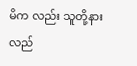မိက လည်း သူတို့နားလည်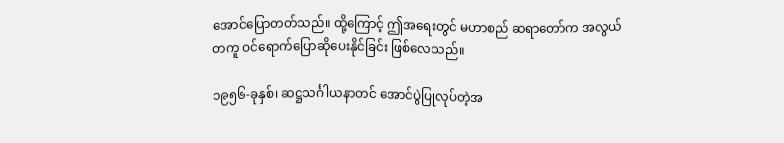အောင်ပြောတတ်သည်။ ထို့ကြောင့် ဤအရေးတွင် မဟာစည် ဆရာတော်က အလွယ်တကူ ဝင်ရောက်ပြောဆိုပေးနိုင်ခြင်း ဖြစ်လေသည်။

၁၉၅၆-ခုနှစ်၊ ဆဋ္ဌသင်္ဂါယနာတင် အောင်ပွဲပြုလုပ်တဲ့အ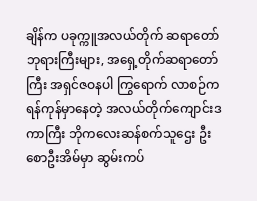ချိန်က ပခုက္ကူအလယ်တိုက် ဆရာတော်ဘုရားကြီးများ, အရှေ့တိုက်ဆရာတော်ကြီး အရှင်ဇဝနပါ ကြွရောက် လာစဉ်က ရန်ကုန်မှာနေတဲ့ အလယ်တိုက်ကျောင်းဒကာကြီး ဘိုကလေးဆန်စက်သူဌေး ဦးစောဦးအိမ်မှာ ဆွမ်းကပ်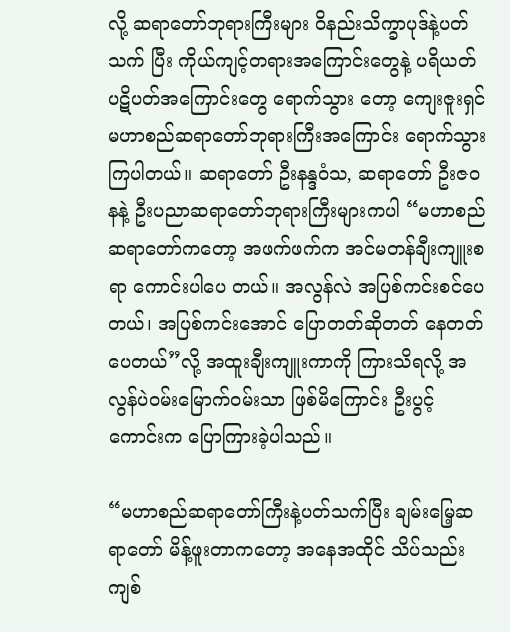လို့ ဆရာတော်ဘုရားကြီးများ ဝိနည်းသိက္ခာပုဒ်နဲ့ပတ်သက် ပြီး ကိုယ်ကျင့်တရားအကြောင်းတွေနဲ့ ပရိယတ်ပဋိပတ်အကြောင်းတွေ ရောက်သွား တော့ ကျေးဇူးရှင် မဟာစည်ဆရာတော်ဘုရားကြီးအကြောင်း ရောက်သွားကြပါတယ်။ ဆရာတော် ဦးနန္ဒဝံသ, ဆရာတော် ဦးဇဝနနဲ့ ဦးပညာဆရာတော်ဘုရားကြီးများကပါ “မဟာစည်ဆရာတော်ကတော့ အဖက်ဖက်က အင်မတန်ချီးကျူးစရာ ကောင်းပါပေ တယ်။ အလွန်လဲ အပြစ်ကင်းစင်ပေတယ်၊ အပြစ်ကင်းအောင် ပြောတတ်ဆိုတတ် နေတတ်ပေတယ်”လို့ အထူးချီးကျူးကာကို ကြားသိရလို့ အလွန်ပဲဝမ်းမြောက်ဝမ်းသာ ဖြစ်မိကြောင်း ဦးပွင့်ကောင်းက ပြောကြားခဲ့ပါသည်။

“မဟာစည်ဆရာတော်ကြီးနဲ့ပတ်သက်ပြီး ချမ်းမြေ့ဆရာတော် မိန့်ဖူးတာကတော့ အနေအထိုင် သိပ်သည်း ကျစ်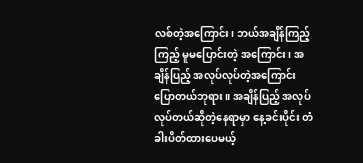လစ်တဲ့အကြောင်း၊ ဘယ်အချိန်ကြည့်ကြည့် မူမပြောင်းတဲ့ အကြောင်း၊ အချိန်ပြည့် အလုပ်လုပ်တဲ့အကြောင်း ပြောတယ်ဘုရား။ အချိန်ပြည့် အလုပ်လုပ်တယ်ဆိုတဲ့နေရာမှာ နေ့ခင်းပိုင်း တံခါးပိတ်ထားပေမယ့်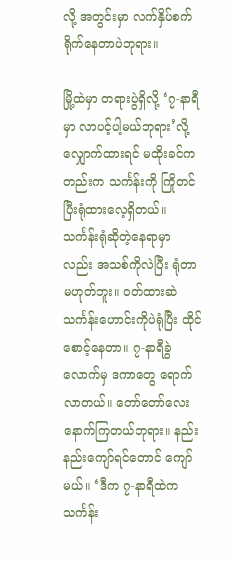လို့ အတွင်းမှာ လက်နှိပ်စက်ရိုက်နေတာပဲဘုရား။

မြို့ထဲမှာ တရားပွဲရှိလို့ ‘၇-နာရီမှာ လာပင့်ပါ့မယ်ဘုရား’လို့ လျှောက်ထားရင် မထိုးခင်ကတည်းက သင်္ကန်းကို ကြိုတင်ပြီးရုံထားလေ့ရှိတယ်။ သင်္ကန်းရုံဆိုတဲ့နေရာမှာ လည်း အသစ်ကိုလဲပြီး ရုံတာ မဟုတ်ဘူး။ ဝတ်ထားဆဲ သင်္ကန်းဟောင်းကိုပဲရုံပြီး ထိုင်စောင့်နေတာ။ ၇-နာရီခွဲလောက်မှ ဒကာတွေ ရောက်လာတယ်။ တော်တော်လေး နောက်ကြတယ်ဘုရား။ နည်းနည်းကျော်ရင်တောင် ကျော်မယ်။ ‘ဒီက ၇-နာရီထဲက သင်္ကန်း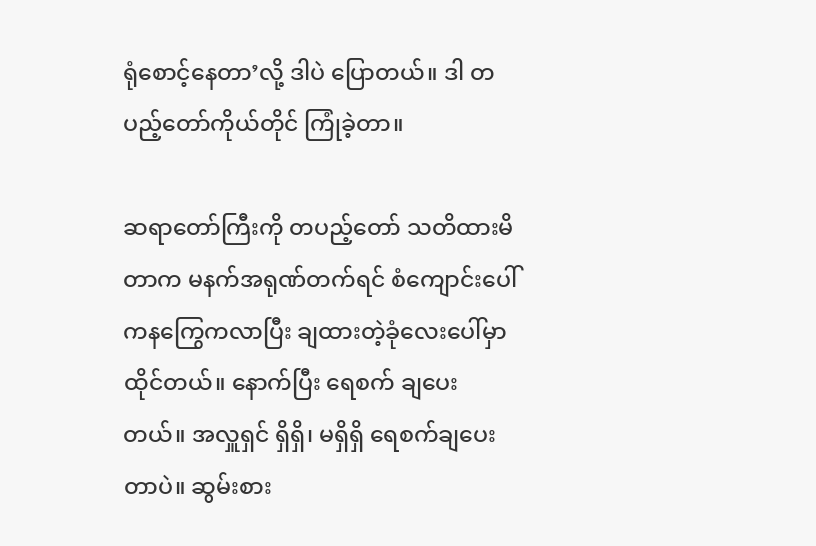ရုံစောင့်နေတာ’လို့ ဒါပဲ ပြောတယ်။ ဒါ တပည့်တော်ကိုယ်တိုင် ကြုံခဲ့တာ။

ဆရာတော်ကြီးကို တပည့်တော် သတိထားမိတာက မနက်အရုဏ်တက်ရင် စံကျောင်းပေါ်ကနကြွေကလာပြီး ချထားတဲ့ခုံလေးပေါ်မှာ ထိုင်တယ်။ နောက်ပြီး ရေစက် ချပေးတယ်။ အလှူရှင် ရှိရှိ၊ မရှိရှိ ရေစက်ချပေးတာပဲ။ ဆွမ်းစား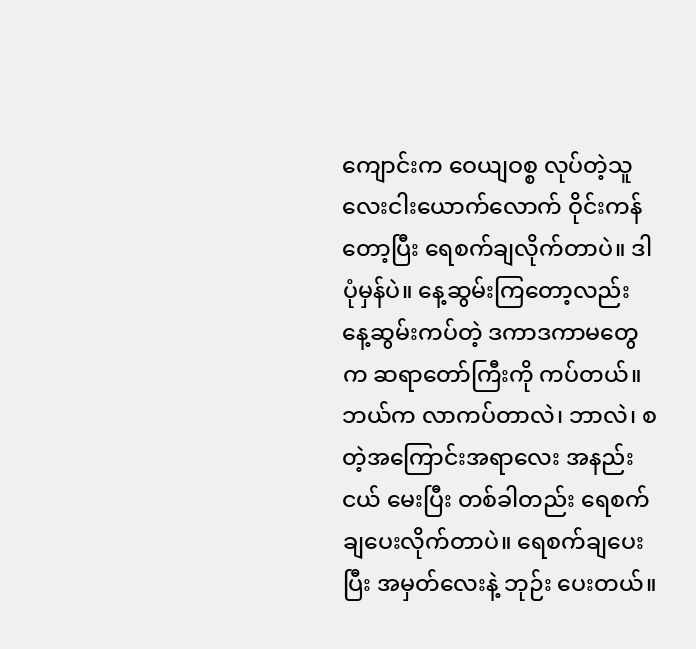ကျောင်းက ဝေယျဝစ္စ လုပ်တဲ့သူ လေးငါးယောက်လောက် ဝိုင်းကန်တော့ပြီး ရေစက်ချလိုက်တာပဲ။ ဒါပုံမှန်ပဲ။ နေ့ဆွမ်းကြတော့လည်း နေ့ဆွမ်းကပ်တဲ့ ဒကာဒကာမတွေက ဆရာတော်ကြီးကို ကပ်တယ်။ ဘယ်က လာကပ်တာလဲ၊ ဘာလဲ၊ စတဲ့အကြောင်းအရာလေး အနည်းငယ် မေးပြီး တစ်ခါတည်း ရေစက်ချပေးလိုက်တာပဲ။ ရေစက်ချပေးပြီး အမှတ်လေးနဲ့ ဘုဉ်း ပေးတယ်။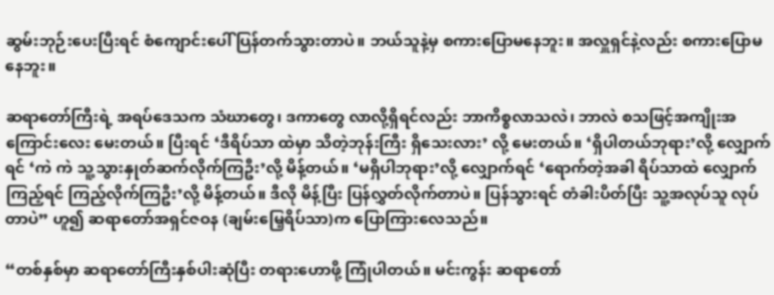ဆွမ်းဘုဉ်းပေးပြီးရင် စံကျောင်းပေါ် ပြန်တက်သွားတာပဲ။ ဘယ်သူနဲ့မှ စကားပြောမနေဘူး။ အလှူရှင်နဲ့လည်း စကားပြောမနေဘူး။

ဆရာတော်ကြီးရဲ့ အရပ်ဒေသက သံဃာတွေ၊ ဒကာတွေ လာလို့ရှိရင်လည်း ဘာကိစ္စလာသလဲ၊ ဘာလဲ စသဖြင့်အကျိုးအကြောင်းလေး မေးတယ်။ ပြီးရင် ‘ဒီရိပ်သာ ထဲမှာ သိတဲ့ဘုန်းကြီး ရှိသေးလား’ လို့ မေးတယ်။ ‘ရှိပါတယ်ဘုရား’လို့ လျှောက်ရင် ‘ကဲ ကဲ သူ့သွားနှုတ်ဆက်လိုက်ကြဦး’လို့ မိန့်တယ်။ ‘မရှိပါဘုရား’လို့ လျှောက်ရင် ‘ရောက်တဲ့အခါ ရိပ်သာထဲ လျှောက်ကြည့်ရင် ကြည့်လိုက်ကြဦး’လို့ မိန့်တယ်။ ဒီလို မိန့်ပြီး ပြန်လွှတ်လိုက်တာပဲ။ ပြန်သွားရင် တံခါးပိတ်ပြီး သူ့အလုပ်သူ လုပ်တာပဲ” ဟူ၍ ဆရာတော်အရှင်ဇဝန (ချမ်းမြေ့ရိပ်သာ)က ပြောကြားလေသည်။

“တစ်နှစ်မှာ ဆရာတော်ကြီးနှစ်ပါးဆုံပြီး တရားဟောဖို့ ကြုံပါတယ်။ မင်းကွန်း ဆရာတော်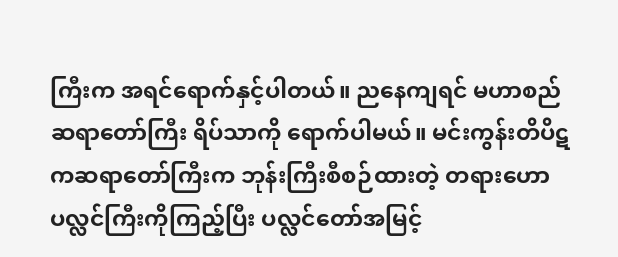ကြီးက အရင်ရောက်နှင့်ပါတယ်။ ညနေကျရင် မဟာစည်ဆရာတော်ကြီး ရိပ်သာကို ရောက်ပါမယ်။ မင်းကွန်းတိပိဋကဆရာတော်ကြီးက ဘုန်းကြီးစီစဉ်ထားတဲ့ တရားဟောပလ္လင်ကြီးကိုကြည့်ပြီး ပလ္လင်တော်အမြင့်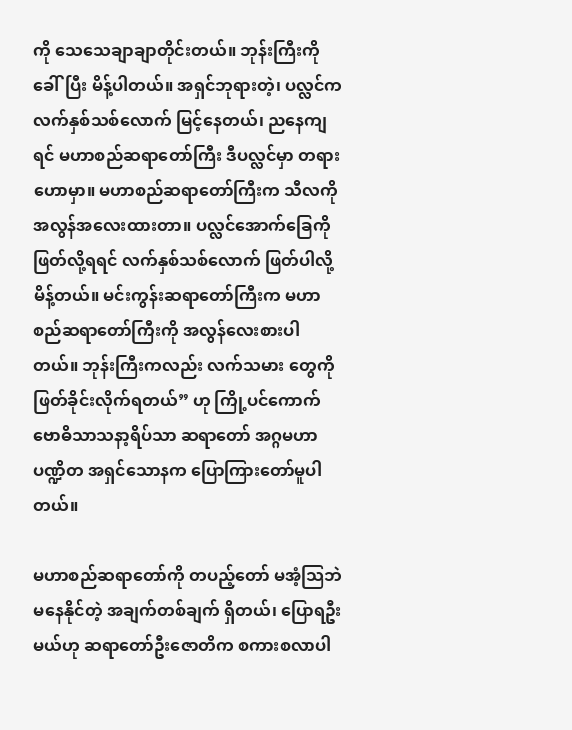ကို သေသေချာချာတိုင်းတယ်။ ဘုန်းကြီးကိုခေါ်ပြီး မိန့်ပါတယ်။ အရှင်ဘုရားတဲ့၊ ပလ္လင်က လက်နှစ်သစ်လောက် မြင့်နေတယ်၊ ညနေကျရင် မဟာစည်ဆရာတော်ကြီး ဒီပလ္လင်မှာ တရားဟောမှာ။ မဟာစည်ဆရာတော်ကြီးက သီလကို အလွန်အလေးထားတာ။ ပလ္လင်အောက်ခြေကို ဖြတ်လို့ရရင် လက်နှစ်သစ်လောက် ဖြတ်ပါလို့ မိန့်တယ်။ မင်းကွန်းဆရာတော်ကြီးက မဟာစည်ဆရာတော်ကြီးကို အလွန်လေးစားပါတယ်။ ဘုန်းကြီးကလည်း လက်သမား တွေကို ဖြတ်ခိုင်းလိုက်ရတယ်” ဟု ကြို့ပင်ကောက် ဗောဓိသာသနာ့ရိပ်သာ ဆရာတော် အဂ္ဂမဟာပဏ္ဍိတ အရှင်သောနက ပြောကြားတော်မူပါတယ်။

မဟာစည်ဆရာတော်ကို တပည့်တော် မအံ့သြဘဲ မနေနိုင်တဲ့ အချက်တစ်ချက် ရှိတယ်၊ ပြောရဦးမယ်ဟု ဆရာတော်ဦးဇောတိက စကားစလာပါ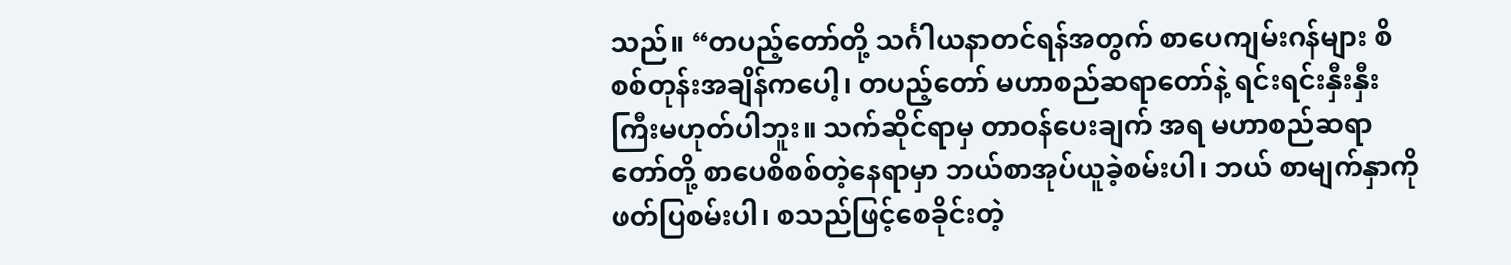သည်။ “တပည့်တော်တို့ သင်္ဂါယနာတင်ရန်အတွက် စာပေကျမ်းဂန်များ စိစစ်တုန်းအချိန်ကပေါ့၊ တပည့်တော် မဟာစည်ဆရာတော်နဲ့ ရင်းရင်းနှီးနှီးကြီးမဟုတ်ပါဘူး။ သက်ဆိုင်ရာမှ တာဝန်ပေးချက် အရ မဟာစည်ဆရာတော်တို့ စာပေစိစစ်တဲ့နေရာမှာ ဘယ်စာအုပ်ယူခဲ့စမ်းပါ၊ ဘယ် စာမျက်နှာကို ဖတ်ပြစမ်းပါ၊ စသည်ဖြင့်စေခိုင်းတဲ့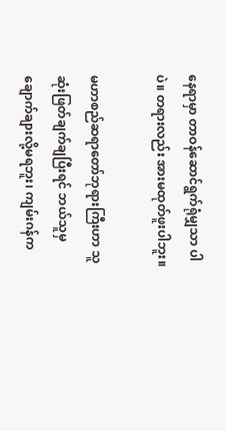နေရာမှာ တာဝန်ဆောင်ရွက်ရုံမျှသာ ပါပဲ။ တရားလည်း အားမထုတ်ဖူးပါဘူး။

မဟာစည်ဆရာတော်ဘုရားကြီးဟာ သူဆုံးဖြတ်ချက်ချပြီးရင် ဘယ်သူမှ ချောက်ချားလို့မရဘူး၊ ကျမ်းဂန်က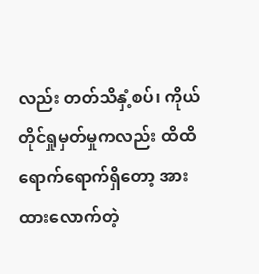လည်း တတ်သိနှံ့စပ်၊ ကိုယ်တိုင်ရှုမှတ်မှုကလည်း ထိထိရောက်ရောက်ရှိတော့ အားထားလောက်တဲ့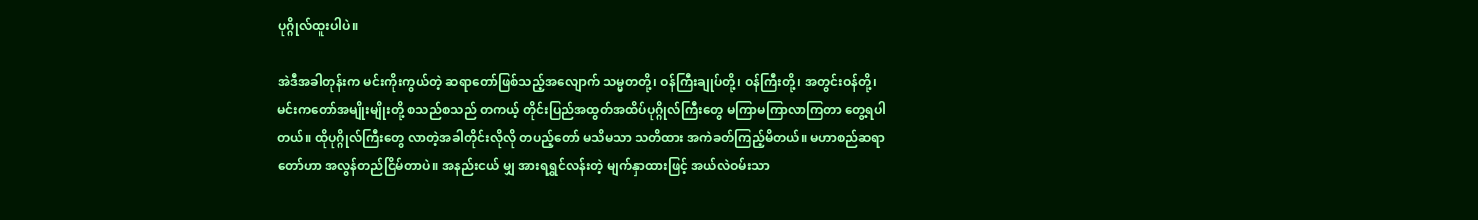ပုဂ္ဂိုလ်ထူးပါပဲ။

အဲဒီအခါတုန်းက မင်းကိုးကွယ်တဲ့ ဆရာတော်ဖြစ်သည့်အလျောက် သမ္မတတို့၊ ဝန်ကြီးချုပ်တို့၊ ဝန်ကြီးတို့၊ အတွင်းဝန်တို့၊ မင်းကတော်အမျိုးမျိုးတို့ စသည်စသည် တကယ့် တိုင်းပြည်အထွတ်အထိပ်ပုဂ္ဂိုလ်ကြီးတွေ မကြာမကြာလာကြတာ တွေ့ရပါ တယ်။ ထိုပုဂ္ဂိုလ်ကြီးတွေ လာတဲ့အခါတိုင်းလိုလို တပည့်တော် မသိမသာ သတိထား အကဲခတ်ကြည့်မိတယ်။ မဟာစည်ဆရာတော်ဟာ အလွန်တည်ငြိမ်တာပဲ။ အနည်းငယ် မျှ အားရရွှင်လန်းတဲ့ မျက်နှာထားဖြင့် အယ်လဲဝမ်းသာ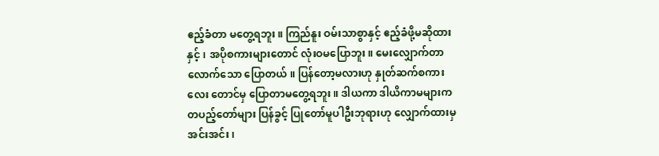ဧည့်ခံတာ မတွေ့ရဘူး။ ကြည်နူး ဝမ်းသာစွာနှင့် ဧည့်ခံဖို့မဆိုထားနှင့်၊ အပိုစကားများတောင် လုံးဝမပြောဘူး။ မေးလျှောက်တာလောက်သော ပြောတယ်။ ပြန်တော့မလားဟု နှုတ်ဆက်စကားလေး တောင်မှ ပြောတာမတွေ့ရဘူး။ ဒါယကာ ဒါယိကာမများက တပည့်တော်များ ပြန်ခွင့် ပြုတော်မူပါဦးဘုရားဟု လျှောက်ထားမှ အင်းအင်း၊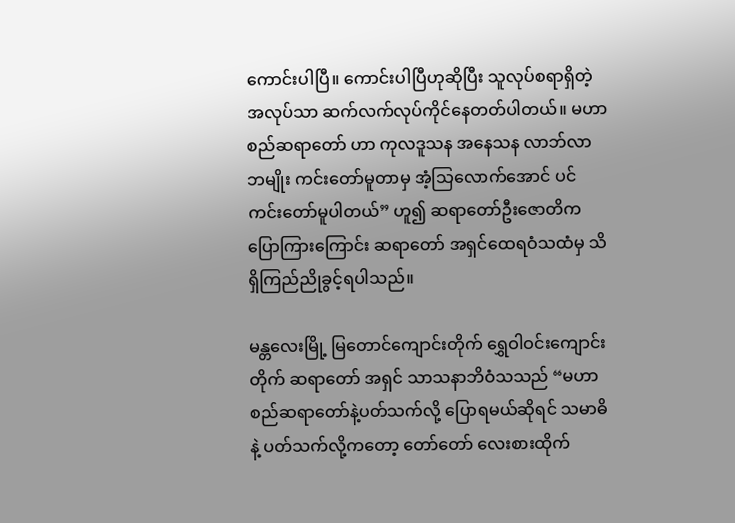ကောင်းပါပြီ။ ကောင်းပါပြီဟုဆိုပြီး သူလုပ်စရာရှိတဲ့အလုပ်သာ ဆက်လက်လုပ်ကိုင်နေတတ်ပါတယ်။ မဟာစည်ဆရာတော် ဟာ ကုလဒူသန အနေသန လာဘ်လာဘမျိုး ကင်းတော်မူတာမှ အံ့သြလောက်အောင် ပင် ကင်းတော်မူပါတယ်” ဟူ၍ ဆရာတော်ဦးဇောတိက ပြောကြားကြောင်း ဆရာတော် အရှင်ထေရဝံသထံမှ သိရှိကြည်ညိုခွင့်ရပါသည်။

မန္တလေးမြို့ မြတောင်ကျောင်းတိုက် ရွှေဝါဝင်းကျောင်းတိုက် ဆရာတော် အရှင် သာသနာဘိဝံသသည် “မဟာစည်ဆရာတော်နဲ့ပတ်သက်လို့ ပြောရမယ်ဆိုရင် သမာဓိနဲ့ ပတ်သက်လို့ကတော့ တော်တော် လေးစားထိုက်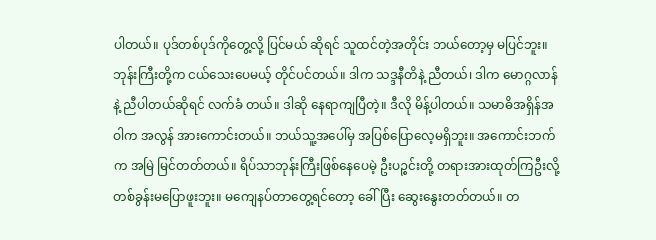ပါတယ်။ ပုဒ်တစ်ပုဒ်ကိုတွေ့လို့ ပြင်မယ် ဆိုရင် သူထင်တဲ့အတိုင်း ဘယ်တော့မှ မပြင်ဘူး။ ဘုန်းကြီးတို့က ငယ်သေးပေမယ့် တိုင်ပင်တယ်။ ဒါက သဒ္ဒနီတိနဲ့ ညီတယ်၊ ဒါက မောဂ္ဂလာန်နဲ့ ညီပါတယ်ဆိုရင် လက်ခံ တယ်။ ဒါဆို နေရာကျပြီတဲ့။ ဒီလို မိန့်ပါတယ်။ သမာဓိအရှိန်အဝါက အလွန် အားကောင်းတယ်။ ဘယ်သူ့အပေါ်မှ အပြစ်ပြောလေ့မရှိဘူး။ အကောင်းဘက်က အမြဲ မြင်တတ်တယ်။ ရိပ်သာဘုန်းကြီးဖြစ်နေပေမဲ့ ဦးပဉ္စင်းတို့ တရားအားထုတ်ကြဦးလို့ တစ်ခွန်းမပြောဖူးဘူး။ မကျေနပ်တာတွေ့ရင်တော့ ခေါ်ပြီး ဆွေးနွေးတတ်တယ်။ တ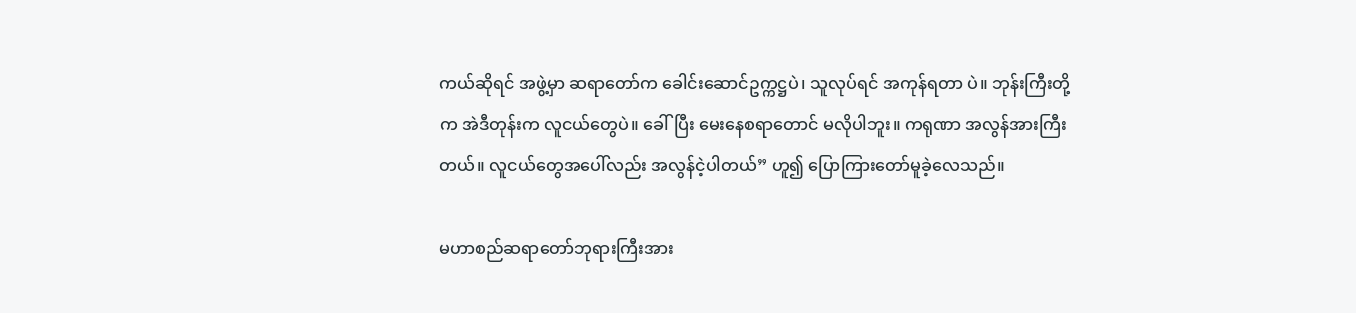ကယ်ဆိုရင် အဖွဲ့မှာ ဆရာတော်က ခေါင်းဆောင်ဥက္ကဋ္ဌပဲ၊ သူလုပ်ရင် အကုန်ရတာ ပဲ။ ဘုန်းကြီးတို့က အဲဒီတုန်းက လူငယ်တွေပဲ။ ခေါ်ပြီး မေးနေစရာတောင် မလိုပါဘူး။ ကရုဏာ အလွန်အားကြီးတယ်။ လူငယ်တွေအပေါ်လည်း အလွန်ငဲ့ပါတယ်” ဟူ၍ ပြောကြားတော်မူခဲ့လေသည်။

မဟာစည်ဆရာတော်ဘုရားကြီးအား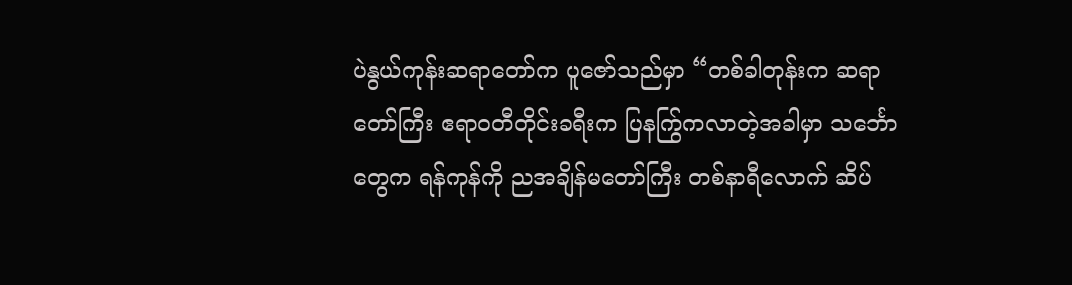ပဲနွယ်ကုန်းဆရာတော်က ပူဇော်သည်မှာ “တစ်ခါတုန်းက ဆရာတော်ကြီး ဧရာဝတီတိုင်းခရီးက ပြနကြွ်ကလာတဲ့အခါမှာ သင်္ဘော တွေက ရန်ကုန်ကို ညအချိန်မတော်ကြီး တစ်နာရီလောက် ဆိပ်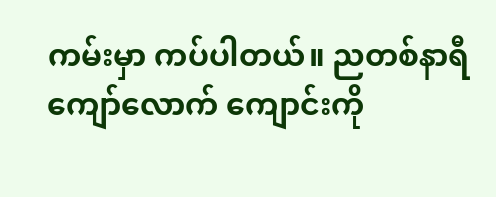ကမ်းမှာ ကပ်ပါတယ်။ ညတစ်နာရီကျော်လောက် ကျောင်းကို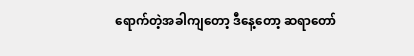ရောက်တဲ့အခါကျတော့ ဒီနေ့တော့ ဆရာတော်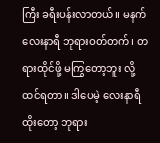ကြီး ခရီးပန်းလာတယ်။ မနက်လေးနာရီ ဘုရားဝတ်တက်၊ တရားထိုင်ဖို့ မကြွတော့ဘူး လို့ ထင်ရတာ။ ဒါပေမဲ့ လေးနာရီထိုးတော့ ဘုရား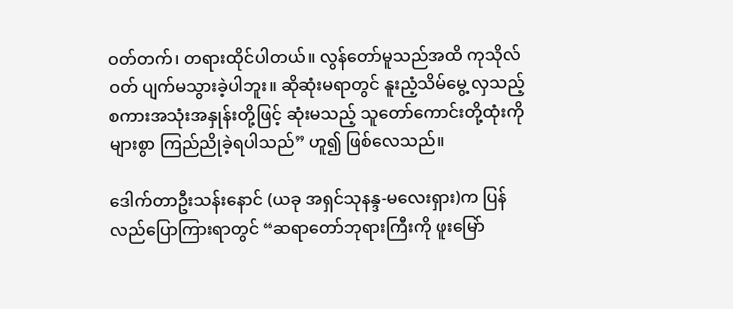ဝတ်တက်၊ တရားထိုင်ပါတယ်။ လွန်တော်မူသည်အထိ ကုသိုလ်ဝတ် ပျက်မသွားခဲ့ပါဘူး။ ဆိုဆုံးမရာတွင် နူးညံ့သိမ်မွေ့ လှသည့် စကားအသုံးအနှုန်းတို့ဖြင့် ဆုံးမသည့် သူတော်ကောင်းတို့ထုံးကို များစွာ ကြည်ညိုခဲ့ရပါသည်” ဟူ၍ ဖြစ်လေသည်။

ဒေါက်တာဦးသန်းနောင် (ယခု အရှင်သုနန္ဒ-မလေးရှား)က ပြန်လည်ပြောကြားရာတွင် “ဆရာတော်ဘုရားကြီးကို ဖူးမြော်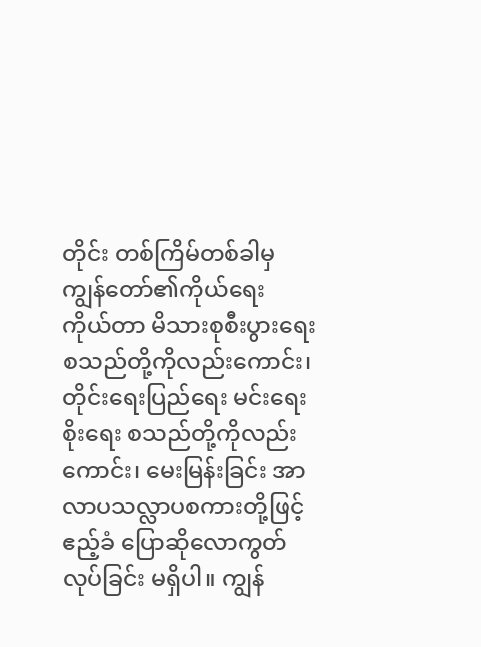တိုင်း တစ်ကြိမ်တစ်ခါမှ ကျွန်တော်၏ကိုယ်ရေး ကိုယ်တာ မိသားစုစီးပွားရေး စသည်တို့ကိုလည်းကောင်း၊ တိုင်းရေးပြည်ရေး မင်းရေး စိုးရေး စသည်တို့ကိုလည်းကောင်း၊ မေးမြန်းခြင်း အာလာပသလ္လာပစကားတို့ဖြင့် ဧည့်ခံ ပြောဆိုလောကွတ်လုပ်ခြင်း မရှိပါ။ ကျွန်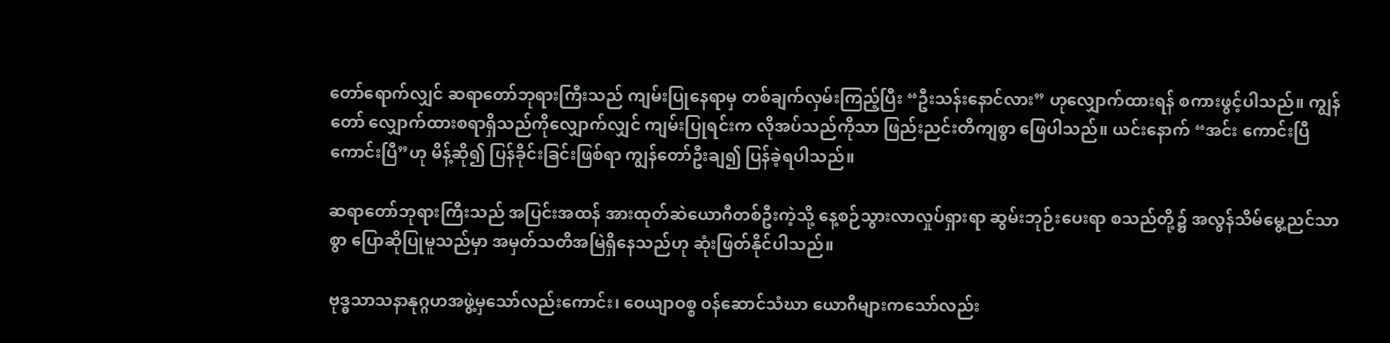တော်ရောက်လျှင် ဆရာတော်ဘုရားကြီးသည် ကျမ်းပြုနေရာမှ တစ်ချက်လှမ်းကြည့်ပြီး “ဦးသန်းနောင်လား” ဟုလျှောက်ထားရန် စကားဖွင့်ပါသည်။ ကျွန်တော် လျှောက်ထားစရာရှိသည်ကိုလျှောက်လျှင် ကျမ်းပြုရင်းက လိုအပ်သည်ကိုသာ ဖြည်းညင်းတိကျစွာ ဖြေပါသည်။ ယင်းနောက် “အင်း ကောင်းပြီ ကောင်းပြီ”ဟု မိန့်ဆို၍ ပြန်ခိုင်းခြင်းဖြစ်ရာ ကျွန်တော်ဦးချ၍ ပြန်ခဲ့ရပါသည်။

ဆရာတော်ဘုရားကြီးသည် အပြင်းအထန် အားထုတ်ဆဲယောဂီတစ်ဦးကဲ့သို့ နေ့စဉ်သွားလာလှုပ်ရှားရာ ဆွမ်းဘုဉ်းပေးရာ စသည်တို့၌ အလွန်သိမ်မွေ့ညင်သာစွာ ပြောဆိုပြုမူသည်မှာ အမှတ်သတိအမြဲရှိနေသည်ဟု ဆုံးဖြတ်နိုင်ပါသည်။

ဗုဒ္ဓသာသနာနုဂ္ဂဟအဖွဲ့မှသော်လည်းကောင်း၊ ဝေယျာဝစ္စ ဝန်ဆောင်သံဃာ ယောဂီများကသော်လည်း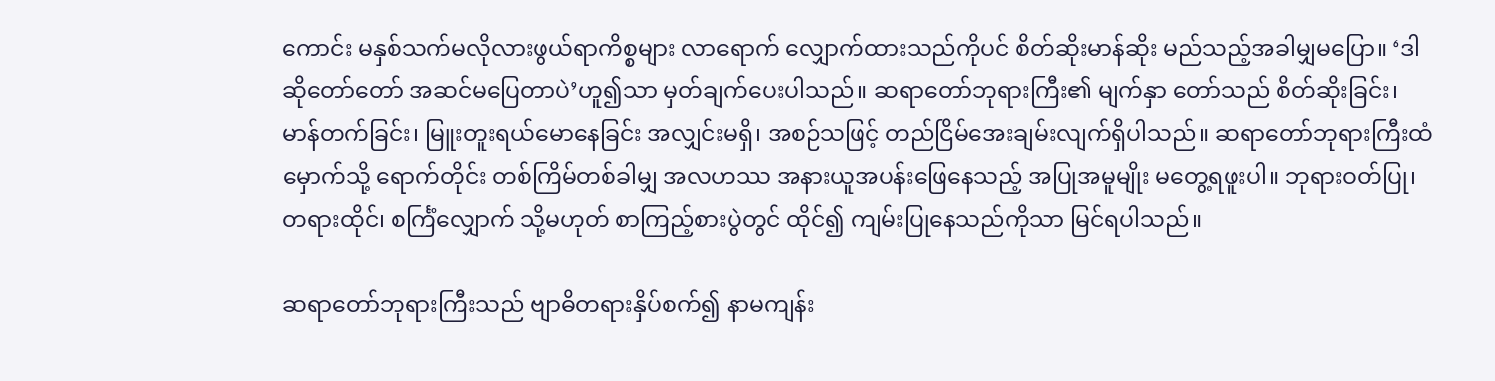ကောင်း မနှစ်သက်မလိုလားဖွယ်ရာကိစ္စများ လာရောက် လျှောက်ထားသည်ကိုပင် စိတ်ဆိုးမာန်ဆိုး မည်သည့်အခါမျှမပြော။ ‘ဒါဆိုတော်တော် အဆင်မပြေတာပဲ’ဟူ၍သာ မှတ်ချက်ပေးပါသည်။ ဆရာတော်ဘုရားကြီး၏ မျက်နှာ တော်သည် စိတ်ဆိုးခြင်း၊ မာန်တက်ခြင်း၊ မြူးတူးရယ်မောနေခြင်း အလျှင်းမရှိ၊ အစဉ်သဖြင့် တည်ငြိမ်အေးချမ်းလျက်ရှိပါသည်။ ဆရာတော်ဘုရားကြီးထံမှောက်သို့ ရောက်တိုင်း တစ်ကြိမ်တစ်ခါမျှ အလဟဿ အနားယူအပန်းဖြေနေသည့် အပြုအမူမျိုး မတွေ့ရဖူးပါ။ ဘုရားဝတ်ပြု၊ တရားထိုင်၊ စင်္ကြံလျှောက် သို့မဟုတ် စာကြည့်စားပွဲတွင် ထိုင်၍ ကျမ်းပြုနေသည်ကိုသာ မြင်ရပါသည်။

ဆရာတော်ဘုရားကြီးသည် ဗျာဓိတရားနှိပ်စက်၍ နာမကျန်း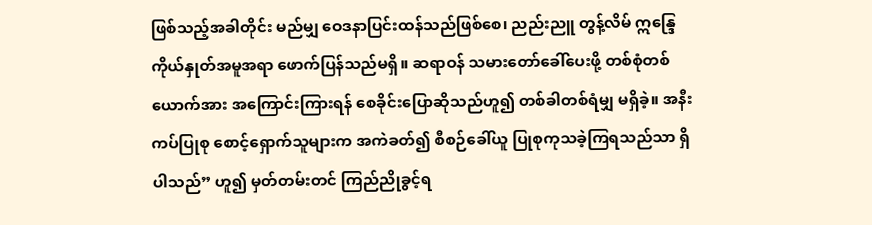ဖြစ်သည့်အခါတိုင်း မည်မျှ ဝေဒနာပြင်းထန်သည်ဖြစ်စေ၊ ညည်းညူ တွန့်လိမ် ဣန္ဒြေ ကိုယ်နှုတ်အမူအရာ ဖောက်ပြန်သည်မရှိ။ ဆရာဝန် သမားတော်ခေါ်ပေးဖို့ တစ်စုံတစ်ယောက်အား အကြောင်းကြားရန် စေခိုင်းပြောဆိုသည်ဟူ၍ တစ်ခါတစ်ရံမျှ မရှိခဲ့။ အနီးကပ်ပြုစု စောင့်ရှောက်သူများက အကဲခတ်၍ စီစဉ်ခေါ်ယူ ပြုစုကုသခဲ့ကြရသည်သာ ရှိပါသည်” ဟူ၍ မှတ်တမ်းတင် ကြည်ညိုခွင့်ရ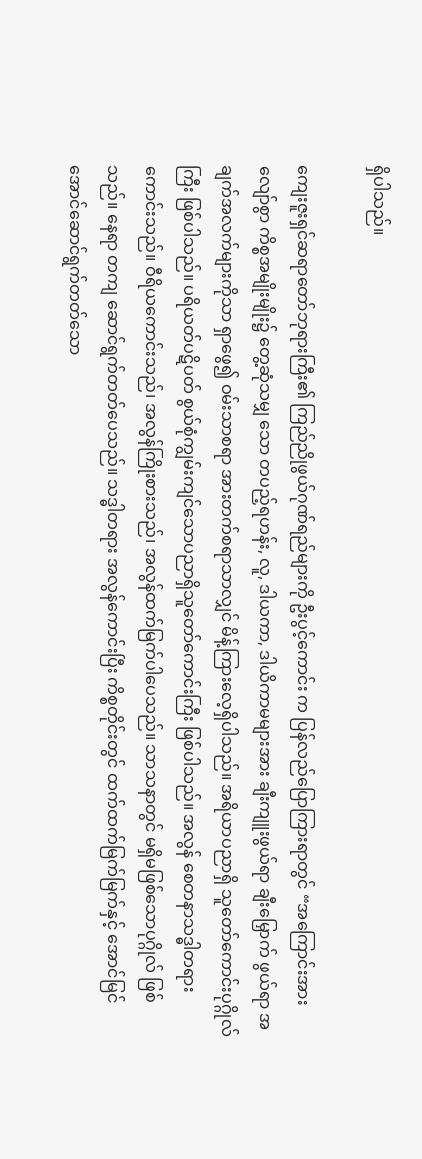ရှိပါသည်။

ကျေးဇူးရှင်ဆရာတော်ဘုရားကြီး၏ ကြည်ညိုဖွယ်ဂုဏ်ရည်များကို ဦးပွင့်ကောင်း က ပြန်လည်ပြောကြားရာတွင် “အကြောင်းအားလျော်စွာ ကိစ္စအမျိုးမျိုး၌ တွေ့ဆုံသမျှ သော တပည့်ရဟန်း, လူ, ဒါယကာ, ဒါယိကာမများအား ချီးကျူးဖွယ်ရာ ချီးမြှောက် ဖွယ်ရာ အချက်အလက်များကိုသာ ရှာဖွေ၍ ဝမ်းသာစရာ အားတက်စရာသာလျှင် မိန့်ကြားလေ့ရှိပါသည်။ အရိယာပညာရှိ သူတော်ကောင်းပုဂ္ဂိုလ်ကြီး ဖြစ်ပါသည်။ ပရိယတ်ပဋိပတ် စွယ်စုံကျွမ်းကျင်သောပညာရှိသူတော်ကောင်းကြီး ဖြစ်ပါသည်။ အလွန် စေတနာသဒ္ဓါတရား ကောင်းသည်။ ဝီရိယကောင်းသည်၊ အလွန်ကြိုးစားသည်၊ အလွန်ထက်မြက်ပါပေသည်။ သာသနာတွင် မရှိမဖြစ်သောပုဂ္ဂိုလ် ဖြစ်သည်။ နေရာ တကျ ဆောင်ရွက်တတ်ပေသည်။ သဒ္ဓါတရား အလွန်ကောင်းပြီး ကိစ္စတိုင်းတွင် ထက်ထက်မြက်မြက်နှင့် အောင်မြင်အောင်ဆောင်ရွက်တတ်သော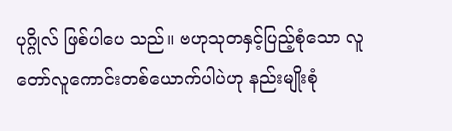ပုဂ္ဂိုလ် ဖြစ်ပါပေ သည်။ ဗဟုသုတနှင့်ပြည့်စုံသော လူတော်လူကောင်းတစ်ယောက်ပါပဲဟု နည်းမျိုးစုံ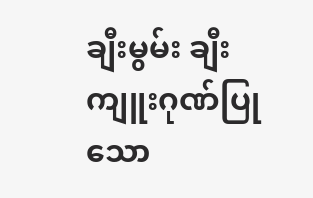ချီးမွမ်း ချီးကျူးဂုဏ်ပြုသော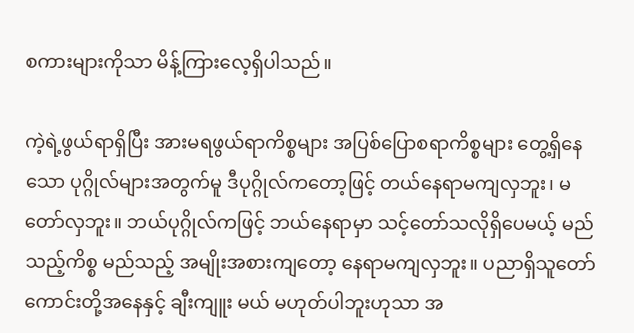စကားများကိုသာ မိန့်ကြားလေ့ရှိပါသည်။

ကဲ့ရဲ့ဖွယ်ရာရှိပြီး အားမရဖွယ်ရာကိစ္စများ အပြစ်ပြောစရာကိစ္စများ တွေ့ရှိနေသော ပုဂ္ဂိုလ်များအတွက်မူ ဒီပုဂ္ဂိုလ်ကတော့ဖြင့် တယ်နေရာမကျလှဘူး၊ မတော်လှဘူး။ ဘယ်ပုဂ္ဂိုလ်ကဖြင့် ဘယ်နေရာမှာ သင့်တော်သလိုရှိပေမယ့် မည်သည့်ကိစ္စ မည်သည့် အမျိုးအစားကျတော့ နေရာမကျလှဘူး။ ပညာရှိသူတော်ကောင်းတို့အနေနှင့် ချီးကျူး မယ် မဟုတ်ပါဘူးဟုသာ အ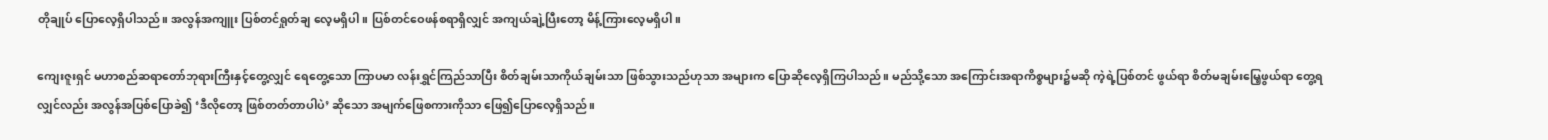တိုချုပ် ပြောလေ့ရှိပါသည်။ အလွန်အကျူး ပြစ်တင်ရှုတ်ချ လေ့မရှိပါ။ ပြစ်တင်ဝေဖန်စရာရှိလျှင် အကျယ်ချဲ့ပြီးတော့ မိန့်ကြားလေ့မရှိပါ။

ကျေးဇူးရှင် မဟာစည်ဆရာတော်ဘုရားကြီးနှင့်တွေ့လျှင် ရေတွေ့သော ကြာပမာ လန်းရွှင်ကြည်သာပြီး စိတ်ချမ်းသာကိုယ်ချမ်းသာ ဖြစ်သွားသည်ဟုသာ အများက ပြောဆိုလေ့ရှိကြပါသည်။ မည်သို့သော အကြောင်းအရာကိစ္စများ၌မဆို ကဲ့ရဲ့ပြစ်တင် ဖွယ်ရာ စိတ်မချမ်းမြေ့ဖွယ်ရာ တွေ့ရလျှင်လည်း အလွန်အပြစ်ပြောခဲ၍ ‘ဒီလိုတော့ ဖြစ်တတ်တာပါပဲ’ ဆိုသော အမျက်ဖြေစကားကိုသာ ဖြေ၍ပြောလေ့ရှိသည်။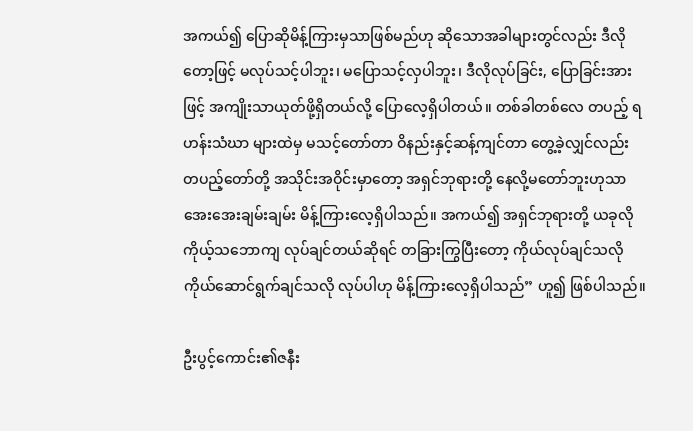အကယ်၍ ပြောဆိုမိန့်ကြားမှသာဖြစ်မည်ဟု ဆိုသောအခါများတွင်လည်း ဒီလိုတော့ဖြင့် မလုပ်သင့်ပါဘူး၊ မပြောသင့်လှပါဘူး၊ ဒီလိုလုပ်ခြင်း, ပြောခြင်းအားဖြင့် အကျိုးသာယုတ်ဖို့ရှိတယ်လို့ ပြောလေ့ရှိပါတယ်။ တစ်ခါတစ်လေ တပည့် ရဟန်းသံဃာ များထဲမှ မသင့်တော်တာ ဝိနည်းနှင့်ဆန့်ကျင်တာ တွေ့ခဲ့လျှင်လည်း တပည့်တော်တို့ အသိုင်းအဝိုင်းမှာတော့ အရှင်ဘုရားတို့ နေလို့မတော်ဘူးဟုသာ အေးအေးချမ်းချမ်း မိန့်ကြားလေ့ရှိပါသည်။ အကယ်၍ အရှင်ဘုရားတို့ ယခုလို ကိုယ့်သဘောကျ လုပ်ချင်တယ်ဆိုရင် တခြားကြွပြီးတော့ ကိုယ်လုပ်ချင်သလို ကိုယ်ဆောင်ရွက်ချင်သလို လုပ်ပါဟု မိန့်ကြားလေ့ရှိပါသည်” ဟူ၍ ဖြစ်ပါသည်။

ဦးပွင့်ကောင်း၏ဇနီး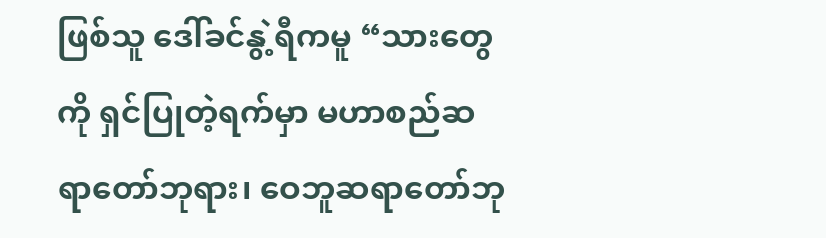ဖြစ်သူ ဒေါ်ခင်နွဲ့ရီကမူ “သားတွေကို ရှင်ပြုတဲ့ရက်မှာ မဟာစည်ဆရာတော်ဘုရား၊ ဝေဘူဆရာတော်ဘု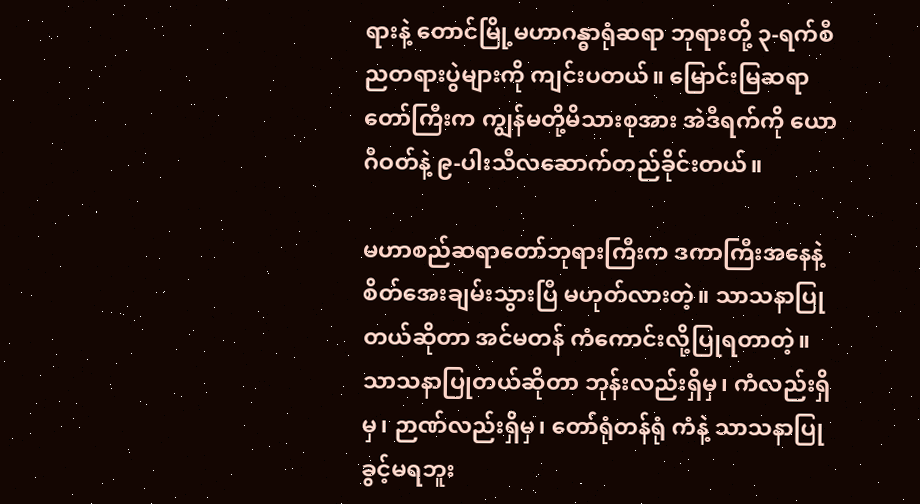ရားနဲ့ တောင်မြို့မဟာဂန္ဓာရုံဆရာ ဘုရားတို့ ၃-ရက်စီ ညတရားပွဲများကို ကျင်းပတယ်။ မြောင်းမြဆရာတော်ကြီးက ကျွန်မတို့မိသားစုအား အဲဒီရက်ကို ယောဂီဝတ်နဲ့ ၉-ပါးသီလဆောက်တည်ခိုင်းတယ်။

မဟာစည်ဆရာတော်ဘုရားကြီးက ဒကာကြီးအနေနဲ့ စိတ်အေးချမ်းသွားပြီ မဟုတ်လားတဲ့။ သာသနာပြုတယ်ဆိုတာ အင်မတန် ကံကောင်းလို့ပြုရတာတဲ့။ သာသနာပြုတယ်ဆိုတာ ဘုန်းလည်းရှိမှ၊ ကံလည်းရှိမှ၊ ဉာဏ်လည်းရှိမှ၊ တော်ရုံတန်ရုံ ကံနဲ့ သာသနာပြုခွင့်မရဘူး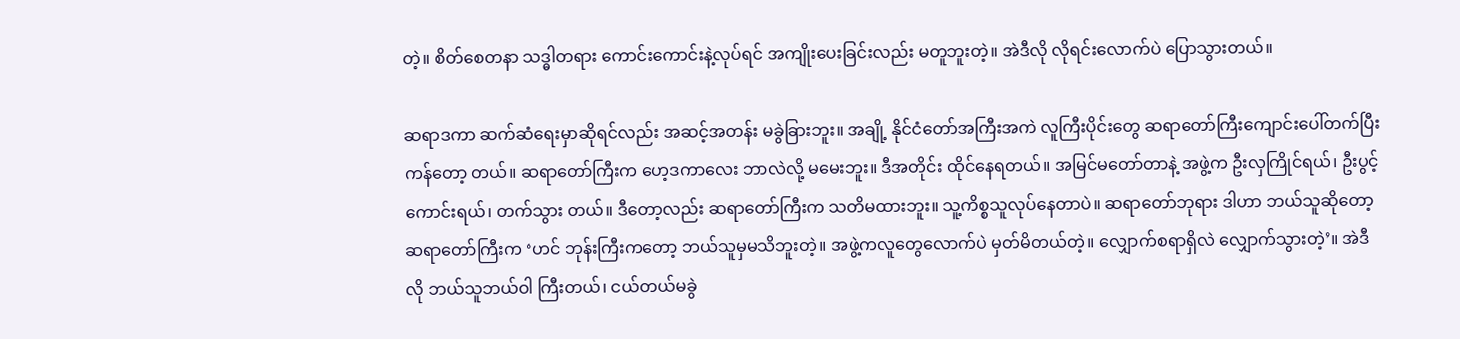တဲ့။ စိတ်စေတနာ သဒ္ဓါတရား ကောင်းကောင်းနဲ့လုပ်ရင် အကျိုးပေးခြင်းလည်း မတူဘူးတဲ့။ အဲဒီလို လိုရင်းလောက်ပဲ ပြောသွားတယ်။

ဆရာဒကာ ဆက်ဆံရေးမှာဆိုရင်လည်း အဆင့်အတန်း မခွဲခြားဘူး။ အချို့ နိုင်ငံတော်အကြီးအကဲ လူကြီးပိုင်းတွေ ဆရာတော်ကြီးကျောင်းပေါ်တက်ပြီး ကန်တော့ တယ်။ ဆရာတော်ကြီးက ဟေ့ဒကာလေး ဘာလဲလို့ မမေးဘူး။ ဒီအတိုင်း ထိုင်နေရတယ်။ အမြင်မတော်တာနဲ့ အဖွဲ့က ဦးလှကြိုင်ရယ်၊ ဦးပွင့်ကောင်းရယ်၊ တက်သွား တယ်။ ဒီတော့လည်း ဆရာတော်ကြီးက သတိမထားဘူး။ သူ့ကိစ္စသူလုပ်နေတာပဲ။ ဆရာတော်ဘုရား ဒါဟာ ဘယ်သူဆိုတော့ ဆရာတော်ကြီးက ‘ဟင် ဘုန်းကြီးကတော့ ဘယ်သူမှမသိဘူးတဲ့။ အဖွဲ့ကလူတွေလောက်ပဲ မှတ်မိတယ်တဲ့။ လျှောက်စရာရှိလဲ လျှောက်သွားတဲ့’။ အဲဒီလို ဘယ်သူဘယ်ဝါ ကြီးတယ်၊ ငယ်တယ်မခွဲ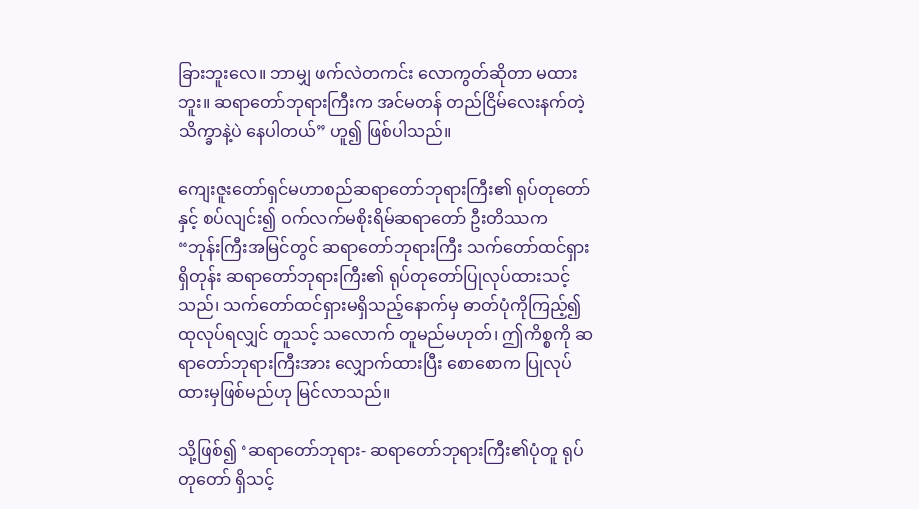ခြားဘူးလေ။ ဘာမျှ ဖက်လဲတကင်း လောကွတ်ဆိုတာ မထားဘူး။ ဆရာတော်ဘုရားကြီးက အင်မတန် တည်ငြိမ်လေးနက်တဲ့ သိက္ခာနဲ့ပဲ နေပါတယ်” ဟူ၍ ဖြစ်ပါသည်။

ကျေးဇူးတော်ရှင်မဟာစည်ဆရာတော်ဘုရားကြီး၏ ရုပ်တုတော်နှင့် စပ်လျင်း၍ ဝက်လက်မစိုးရိမ်ဆရာတော် ဦးတိဿက “ဘုန်းကြီးအမြင်တွင် ဆရာတော်ဘုရားကြီး သက်တော်ထင်ရှားရှိတုန်း ဆရာတော်ဘုရားကြီး၏ ရုပ်တုတော်ပြုလုပ်ထားသင့်သည်၊ သက်တော်ထင်ရှားမရှိသည့်နောက်မှ ဓာတ်ပုံကိုကြည့်၍ ထုလုပ်ရလျှင် တူသင့် သလောက် တူမည်မဟုတ်၊ ဤကိစ္စကို ဆရာတော်ဘုရားကြီးအား လျှောက်ထားပြီး စောစောက ပြုလုပ်ထားမှဖြစ်မည်ဟု မြင်လာသည်။

သို့ဖြစ်၍ ‘ဆရာတော်ဘုရား- ဆရာတော်ဘုရားကြီး၏ပုံတူ ရုပ်တုတော် ရှိသင့်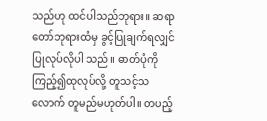သည်ဟု ထင်ပါသည်ဘုရား။ ဆရာတော်ဘုရားထံမှ ခွင့်ပြုချက်ရလျှင် ပြုလုပ်လိုပါ သည်။ ဓာတ်ပုံကိုကြည့်၍ထုလုပ်လို့ တူသင့်သလောက် တူမည်မဟုတ်ပါ။ တပည့်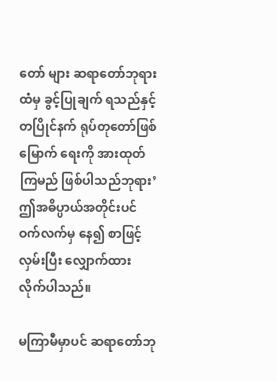တော် များ ဆရာတော်ဘုရားထံမှ ခွင့်ပြုချက် ရသည်နှင့်တပြိုင်နက် ရုပ်တုတော်ဖြစ်မြောက် ရေးကို အားထုတ်ကြမည် ဖြစ်ပါသည်ဘုရား’ ဤအဓိပ္ပာယ်အတိုင်းပင် ဝက်လက်မှ နေ၍ စာဖြင့်လှမ်းပြီး လျှောက်ထားလိုက်ပါသည်။

မကြာမီမှာပင် ဆရာတော်ဘု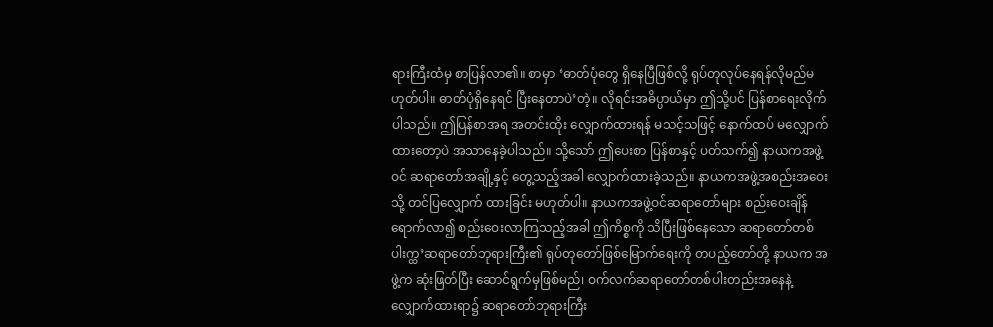ရားကြီးထံမှ စာပြန်လာ၏။ စာမှာ ‘ဓာတ်ပုံတွေ ရှိနေပြီဖြစ်လို့ ရုပ်တုလုပ်နေရန်လိုမည်မဟုတ်ပါ။ ဓာတ်ပုံရှိနေရင် ပြီးနေတာပဲ’တဲ့။ လိုရင်းအဓိပ္ပာယ်မှာ ဤသို့ပင် ပြန်စာရေးလိုက်ပါသည်။ ဤပြန်စာအရ အတင်းထိုး လျှောက်ထားရန် မသင့်သဖြင့် နောက်ထပ် မလျှောက်ထားတော့ပဲ အသာနေခဲ့ပါသည်။ သို့သော် ဤပေးစာ ပြန်စာနှင့် ပတ်သက်၍ နာယကအဖွဲ့ဝင် ဆရာတော်အချို့နှင့် တွေ့သည့်အခါ လျှောက်ထားခဲ့သည်။ နာယကအဖွဲ့အစည်းအဝေးသို့ တင်ပြလျှောက် ထားခြင်း မဟုတ်ပါ။ နာယကအဖွဲ့ဝင်ဆရာတော်များ စည်းဝေးချိန် ရောက်လာ၍ စည်းဝေးလာကြသည့်အခါ ဤကိစ္စကို သိပြီးဖြစ်နေသော ဆရာတော်တစ်ပါးက္ထ’ဆရာတော်ဘုရားကြီး၏ ရုပ်တုတော်ဖြစ်မြောက်ရေးကို တပည့်တော်တို့ နာယက အဖွဲ့က ဆုံးဖြတ်ပြီး ဆောင်ရွက်မှဖြစ်မည်၊ ဝက်လက်ဆရာတော်တစ်ပါးတည်းအနေနဲ့ လျှောက်ထားရာ၌ ဆရာတော်ဘုရားကြီး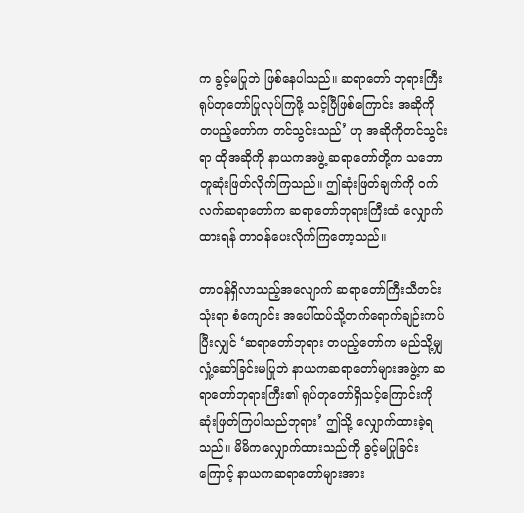က ခွင့်မပြုဘဲ ဖြစ်နေပါသည်။ ဆရာတော် ဘုရားကြီး ရုပ်တုတော်ပြုလုပ်ကြဖို့ သင့်ပြီဖြစ်ကြောင်း အဆိုကို တပည့်တော်က တင်သွင်းသည်’ ဟု အဆိုကိုတင်သွင်းရာ ထိုအဆိုကို နာယကအဖွဲ့ ဆရာတော်တို့က သဘောတူဆုံးဖြတ်လိုက်ကြသည်။ ဤဆုံးဖြတ်ချက်ကို ဝက်လက်ဆရာတော်က ဆရာတော်ဘုရားကြီးထံ လျှောက်ထားရန် တာဝန်ပေးလိုက်ကြတော့သည်။

တာဝန်ရှိလာသည့်အလျောက် ဆရာတော်ကြီးသီတင်းသုံးရာ စံကျောင်း အပေါ်ထပ်သို့တက်ရောက်ချဉ်းကပ်ပြီးလျှင် ‘ဆရာတော်ဘုရား တပည့်တော်က မည်သို့မျှ လှုံ့ဆော်ခြင်းမပြုဘဲ နာယကဆရာတော်များအဖွဲ့က ဆရာတော်ဘုရားကြီး၏ ရုပ်တုတော်ရှိသင့်ကြောင်းကို ဆုံးဖြတ်ကြပါသည်ဘုရား’ ဤသို့ လျှောက်ထားခဲ့ရသည်။ မိမိကလျှောက်ထားသည်ကို ခွင့်မပြုခြင်းကြောင့် နာယကဆရာတော်များအား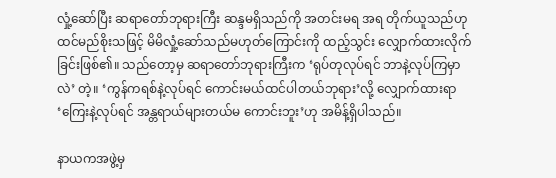လှုံ့ဆော်ပြီး ဆရာတော်ဘုရားကြီး ဆန္ဒမရှိသည်ကို အတင်းမရ အရ တိုက်ယူသည်ဟု ထင်မည်စိုးသဖြင့် မိမိလှုံ့ဆော်သည်မဟုတ်ကြောင်းကို ထည့်သွင်း လျှောက်ထားလိုက် ခြင်းဖြစ်၏။ သည်တော့မှ ဆရာတော်ဘုရားကြီးက ‘ရုပ်တုလုပ်ရင် ဘာနဲ့လုပ်ကြမှာလဲ’ တဲ့။ ‘ကွန်ကရစ်နဲ့လုပ်ရင် ကောင်းမယ်ထင်ပါတယ်ဘုရား’လို့ လျှောက်ထားရာ ‘ကြေးနဲ့လုပ်ရင် အန္တရာယ်များတယ်မ ကောင်းဘူး’ဟု အမိန့်ရှိပါသည်။

နာယကအဖွဲ့မှ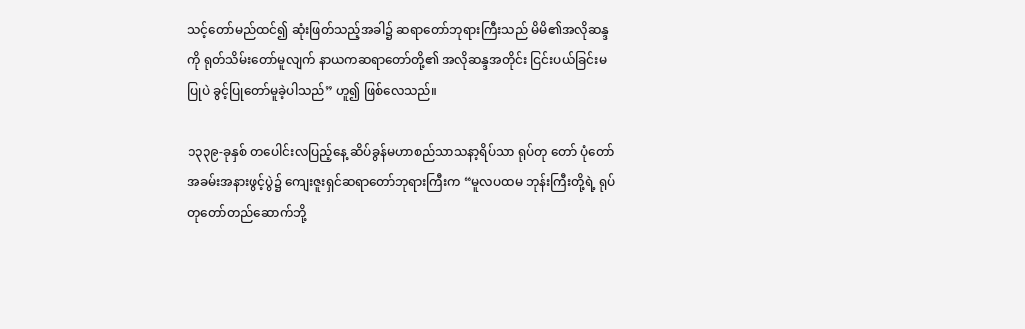သင့်တော်မည်ထင်၍ ဆုံးဖြတ်သည့်အခါ၌ ဆရာတော်ဘုရားကြီးသည် မိမိ၏အလိုဆန္ဒကို ရုတ်သိမ်းတော်မူလျက် နာယကဆရာတော်တို့၏ အလိုဆန္ဒအတိုင်း ငြင်းပယ်ခြင်းမပြုပဲ ခွင့်ပြုတော်မူခဲ့ပါသည်” ဟူ၍ ဖြစ်လေသည်။

၁၃၃၉-ခုနှစ် တပေါင်းလပြည့်နေ့ ဆိပ်ခွန်မဟာစည်သာသနာ့ရိပ်သာ ရုပ်တု တော် ပုံတော်အခမ်းအနားဖွင့်ပွဲ၌ ကျေးဇူးရှင်ဆရာတော်ဘုရားကြီးက “မူလပထမ ဘုန်းကြီးတို့ရဲ့ ရုပ်တုတော်တည်ဆောက်ဘို့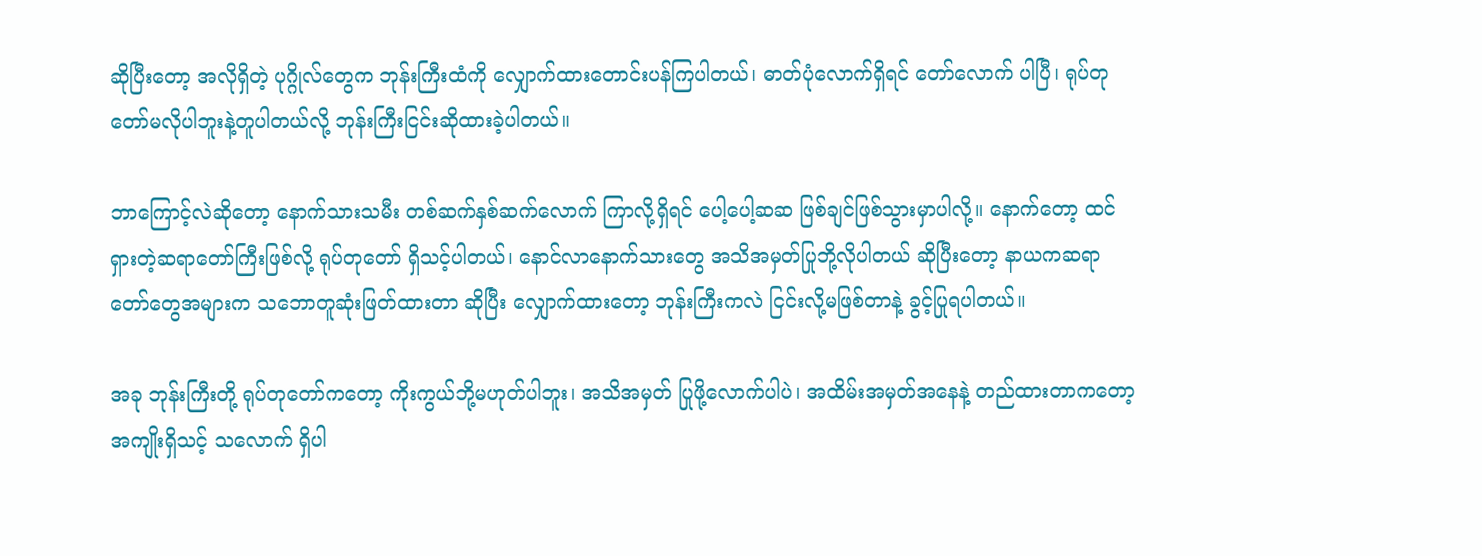ဆိုပြီးတော့ အလိုရှိတဲ့ ပုဂ္ဂိုလ်တွေက ဘုန်းကြီးထံကို လျှောက်ထားတောင်းပန်ကြပါတယ်၊ ဓာတ်ပုံလောက်ရှိရင် တော်လောက် ပါပြီ၊ ရုပ်တုတော်မလိုပါဘူးနဲ့တူပါတယ်လို့ ဘုန်းကြီးငြင်းဆိုထားခဲ့ပါတယ်။

ဘာကြောင့်လဲဆိုတော့ နောက်သားသမီး တစ်ဆက်နှစ်ဆက်လောက် ကြာလို့ရှိရင် ပေါ့ပေါ့ဆဆ ဖြစ်ချင်ဖြစ်သွားမှာပါလို့။ နောက်တော့ ထင်ရှားတဲ့ဆရာတော်ကြီးဖြစ်လို့ ရုပ်တုတော် ရှိသင့်ပါတယ်၊ နောင်လာနောက်သားတွေ အသိအမှတ်ပြုဘို့လိုပါတယ် ဆိုပြီးတော့ နာယကဆရာတော်တွေအများက သဘောတူဆုံးဖြတ်ထားတာ ဆိုပြီး လျှောက်ထားတော့ ဘုန်းကြီးကလဲ ငြင်းလို့မဖြစ်တာနဲ့ ခွင့်ပြုရပါတယ်။

အခု ဘုန်းကြီးတို့ ရုပ်တုတော်ကတော့ ကိုးကွယ်ဘို့မဟုတ်ပါဘူး၊ အသိအမှတ် ပြုဖို့လောက်ပါပဲ၊ အထိမ်းအမှတ်အနေနဲ့ တည်ထားတာကတော့ အကျိုးရှိသင့် သလောက် ရှိပါ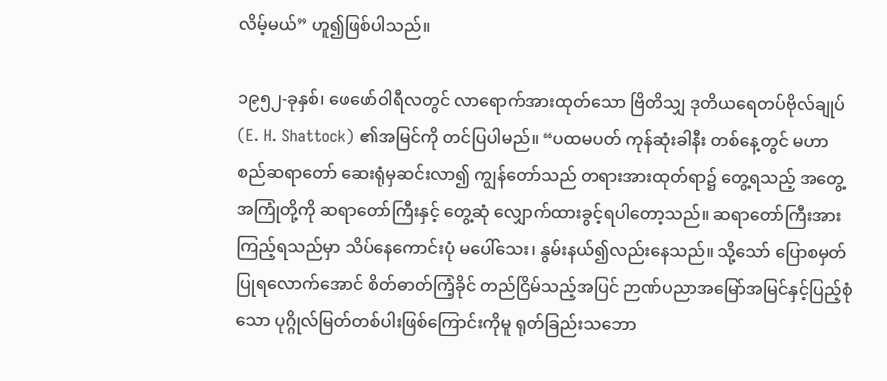လိမ့်မယ်” ဟူ၍ဖြစ်ပါသည်။

၁၉၅၂-ခုနှစ်၊ ဖေဖော်ဝါရီလတွင် လာရောက်အားထုတ်သော ဗြိတိသျှ ဒုတိယရေတပ်ဗိုလ်ချုပ် (E. H. Shattock) ၏အမြင်ကို တင်ပြပါမည်။ “ပထမပတ် ကုန်ဆုံးခါနီး တစ်နေ့တွင် မဟာစည်ဆရာတော် ဆေးရုံမှဆင်းလာ၍ ကျွန်တော်သည် တရားအားထုတ်ရာ၌ တွေ့ရသည့် အတွေ့အကြုံတို့ကို ဆရာတော်ကြီးနှင့် တွေ့ဆုံ လျှောက်ထားခွင့်ရပါတော့သည်။ ဆရာတော်ကြီးအား ကြည့်ရသည်မှာ သိပ်နေကောင်းပုံ မပေါ်သေး၊ နွမ်းနယ်၍လည်းနေသည်။ သို့သော် ပြောစမှတ်ပြုရလောက်အောင် စိတ်ဓာတ်ကြံ့ခိုင် တည်ငြိမ်သည့်အပြင် ဉာဏ်ပညာအမြော်အမြင်နှင့်ပြည့်စုံသော ပုဂ္ဂိုလ်မြတ်တစ်ပါးဖြစ်ကြောင်းကိုမူ ရုတ်ခြည်းသဘော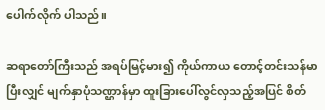ပေါက်လိုက် ပါသည်။

ဆရာတော်ကြီးသည် အရပ်မြင့်မား၍ ကိုယ်ကာယ တောင့်တင်းသန်မာပြီးလျှင် မျက်နှာပုံသဏ္ဌာန်မှာ ထူးခြားပေါ်လွင်လှသည့်အပြင် စိတ်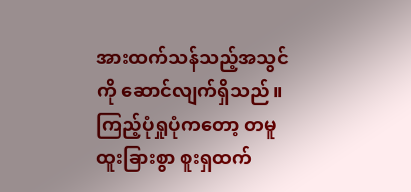အားထက်သန်သည့်အသွင် ကို ဆောင်လျက်ရှိသည်။ ကြည့်ပုံရှုပုံကတော့ တမူထူးခြားစွာ စူးရှထက်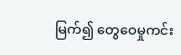မြက်၍ တွေဝေမှုကင်း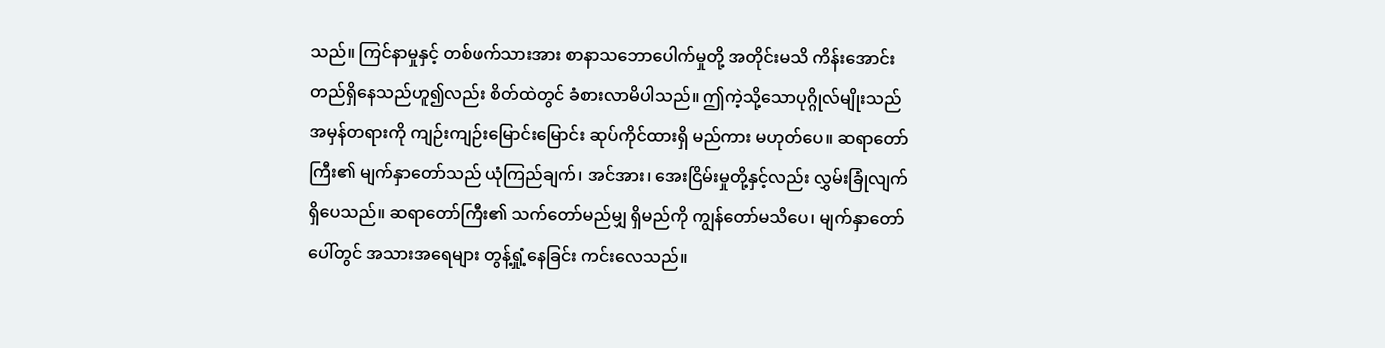သည်။ ကြင်နာမှုနှင့် တစ်ဖက်သားအား စာနာသဘောပေါက်မှုတို့ အတိုင်းမသိ ကိန်းအောင်း တည်ရှိနေသည်ဟူ၍လည်း စိတ်ထဲတွင် ခံစားလာမိပါသည်။ ဤကဲ့သို့သောပုဂ္ဂိုလ်မျိုးသည် အမှန်တရားကို ကျဉ်းကျဉ်းမြောင်းမြောင်း ဆုပ်ကိုင်ထားရှိ မည်ကား မဟုတ်ပေ။ ဆရာတော်ကြီး၏ မျက်နှာတော်သည် ယုံကြည်ချက်၊ အင်အား၊ အေးငြိမ်းမှုတို့နှင့်လည်း လွှမ်းခြုံလျက်ရှိပေသည်။ ဆရာတော်ကြီး၏ သက်တော်မည်မျှ ရှိမည်ကို ကျွန်တော်မသိပေ၊ မျက်နှာတော်ပေါ်တွင် အသားအရေများ တွန့်ရှုံ့နေခြင်း ကင်းလေသည်။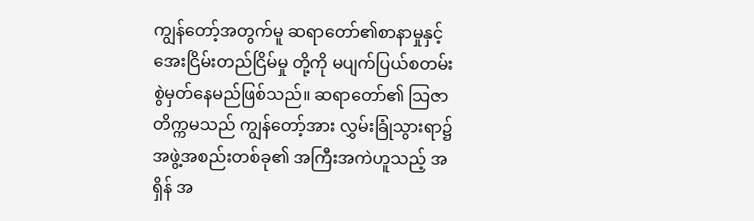ကျွန်တော့်အတွက်မူ ဆရာတော်၏စာနာမှုနှင့် အေးငြိမ်းတည်ငြိမ်မှု တို့ကို မပျက်ပြယ်စတမ်း စွဲမှတ်နေမည်ဖြစ်သည်။ ဆရာတော်၏ သြဇာတိက္ကမသည် ကျွန်တော့်အား လွှမ်းခြုံသွားရာ၌ အဖွဲ့အစည်းတစ်ခု၏ အကြီးအကဲဟူသည့် အရှိန် အ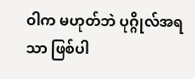ဝါက မဟုတ်ဘဲ ပုဂ္ဂိုလ်အရသာ ဖြစ်ပါ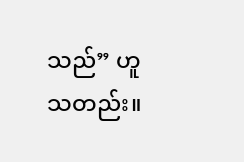သည်” ဟူသတည်း။